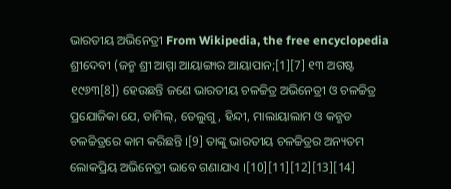ଭାରତୀୟ ଅଭିନେତ୍ରୀ From Wikipedia, the free encyclopedia
ଶ୍ରୀଦେବୀ (ଜନ୍ମ ଶ୍ରୀ ଆମ୍ମା ଆୟାଙ୍ଗାର ଆୟାପାନ;[1][7] ୧୩ ଅଗଷ୍ଟ ୧୯୬୩[8]) ହେଉଛନ୍ତି ଜଣେ ଭାରତୀୟ ଚଳଚ୍ଚିତ୍ର ଅଭିନେତ୍ରୀ ଓ ଚଳଚ୍ଚିତ୍ର ପ୍ରଯୋଜିକା ଯେ, ତାମିଲ୍, ତେଲୁଗୁ, ହିନ୍ଦୀ, ମାଲାୟାଲାମ ଓ କନ୍ଣଡ ଚଳଚ୍ଚିତ୍ରରେ କାମ କରିଛନ୍ତି ।[9] ତାଙ୍କୁ ଭାରତୀୟ ଚଳଚ୍ଚିତ୍ରର ଅନ୍ୟତମ ଲୋକପ୍ରିୟ ଅଭିନେତ୍ରୀ ଭାବେ ଗଣାଯାଏ ।[10][11][12][13][14]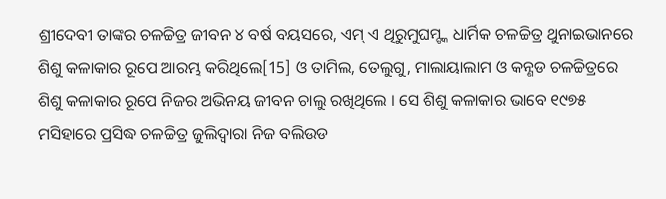ଶ୍ରୀଦେବୀ ତାଙ୍କର ଚଳଚ୍ଚିତ୍ର ଜୀବନ ୪ ବର୍ଷ ବୟସରେ, ଏମ୍ ଏ ଥିରୁମୁଘମ୍ଙ୍କ ଧାର୍ମିକ ଚଳଚ୍ଚିତ୍ର ଥୁନାଇଭାନରେ ଶିଶୁ କଳାକାର ରୂପେ ଆରମ୍ଭ କରିଥିଲେ[15] ଓ ତାମିଲ, ତେଲୁଗୁ, ମାଲାୟାଲାମ ଓ କନ୍ଣଡ ଚଳଚ୍ଚିତ୍ରରେ ଶିଶୁ କଳାକାର ରୂପେ ନିଜର ଅଭିନୟ ଜୀବନ ଚାଲୁ ରଖିଥିଲେ । ସେ ଶିଶୁ କଳାକାର ଭାବେ ୧୯୭୫ ମସିହାରେ ପ୍ରସିଦ୍ଧ ଚଳଚ୍ଚିତ୍ର ଜୁଲିଦ୍ୱାରା ନିଜ ବଲିଉଡ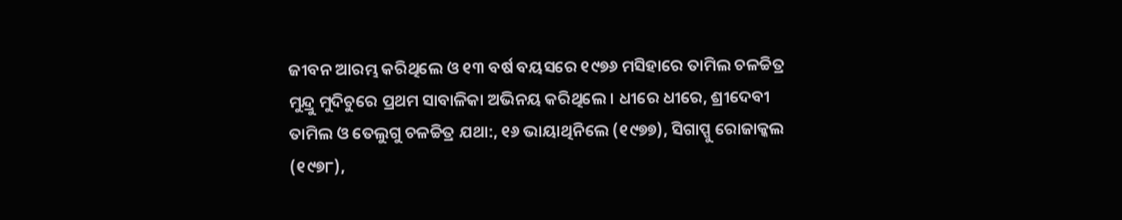ଜୀବନ ଆରମ୍ଭ କରିଥିଲେ ଓ ୧୩ ବର୍ଷ ବୟସରେ ୧୯୭୬ ମସିହାରେ ତାମିଲ ଚଳଚ୍ଚିତ୍ର ମୁନ୍ଦ୍ରୁ ମୁଦିଚୁରେ ପ୍ରଥମ ସାବାଳିକା ଅଭିନୟ କରିଥିଲେ । ଧୀରେ ଧୀରେ, ଶ୍ରୀଦେବୀ ତାମିଲ ଓ ତେଲୁଗୁ ଚଳଚ୍ଚିତ୍ର ଯଥା:, ୧୬ ଭାୟାଥିନିଲେ (୧୯୭୭), ସିଗାପ୍ପୁ ରୋଜାକ୍କଲ (୧୯୭୮),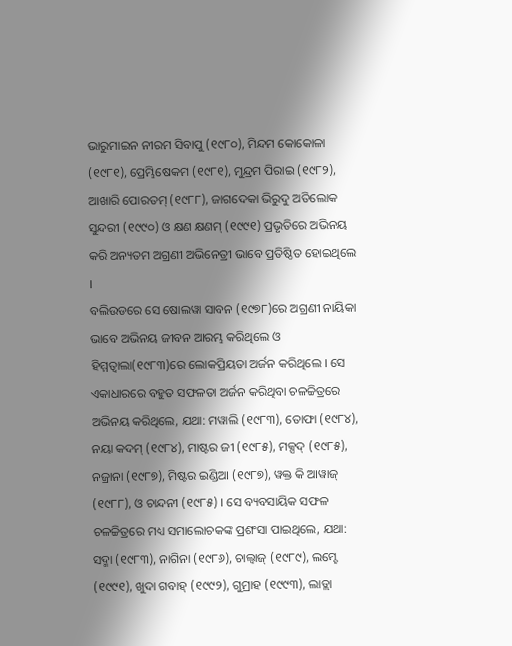ଭାରୁମାଇନ ନୀରମ ସିବାପୁ (୧୯୮୦), ମିନ୍ଦମ କୋକୋଳା (୧୯୮୧), ପ୍ରେମ୍ଭିଷେକମ (୧୯୮୧), ମୁନ୍ଦ୍ରମ ପିରାଇ (୧୯୮୨), ଆଖାରି ପୋରତମ୍ (୧୯୮୮), ଜାଗଦେକା ଭିରୁଦୁ ଅତିଲୋକ ସୁନ୍ଦରୀ (୧୯୯୦) ଓ କ୍ଷଣ କ୍ଷଣମ୍ (୧୯୯୧) ପ୍ରଭୃତିରେ ଅଭିନୟ କରି ଅନ୍ୟତମ ଅଗ୍ରଣୀ ଅଭିନେତ୍ରୀ ଭାବେ ପ୍ରତିଷ୍ଠିତ ହୋଇଥିଲେ ।
ବଲିଉଡରେ ସେ ଷୋଲୱା ସାବନ (୧୯୭୮)ରେ ଅଗ୍ରଣୀ ନାୟିକା ଭାବେ ଅଭିନୟ ଜୀବନ ଆରମ୍ଭ କରିଥିଲେ ଓ ହିମ୍ମତ୍ୱାଲା(୧୯୮୩)ରେ ଲୋକପ୍ରିୟତା ଅର୍ଜନ କରିଥିଲେ । ସେ ଏକାଧାରରେ ବହୁତ ସଫଳତା ଅର୍ଜନ କରିଥିବା ଚଳଚ୍ଚିତ୍ରରେ ଅଭିନୟ କରିଥିଲେ, ଯଥା: ମୱାଲି (୧୯୮୩), ତୋଫା (୧୯୮୪), ନୟା କଦମ୍ (୧୯୮୪), ମାଷ୍ଟର ଜୀ (୧୯୮୫), ମକ୍ସଦ୍ (୧୯୮୫), ନଜ୍ରାନା (୧୯୮୭), ମିଷ୍ଟର ଇଣ୍ଡିଆ (୧୯୮୭), ୱକ୍ତ କି ଆୱାଜ୍ (୧୯୮୮), ଓ ଚାନ୍ଦନୀ (୧୯୮୫) । ସେ ବ୍ୟବସାୟିକ ସଫଳ ଚଳଚ୍ଚିତ୍ରରେ ମଧ୍ୟ ସମାଲୋଚକଙ୍କ ପ୍ରଶଂସା ପାଇଥିଲେ, ଯଥା: ସଦ୍ମା (୧୯୮୩), ନାଗିନା (୧୯୮୬), ଚାଲ୍ବାଜ୍ (୧୯୮୯), ଲମ୍ହେ (୧୯୯୧), ଖୁଦା ଗବାହ୍ (୧୯୯୨), ଗୁମ୍ରାହ (୧୯୯୩), ଲାଡ୍ଲା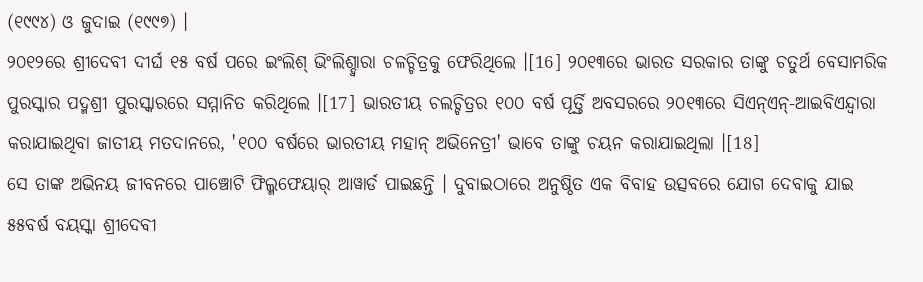(୧୯୯୪) ଓ ଜୁଦାଇ (୧୯୯୭) ।
୨୦୧୨ରେ ଶ୍ରୀଦେବୀ ଦୀର୍ଘ ୧୫ ବର୍ଷ ପରେ ଇଂଲିଶ୍ ଭିଂଲିଶ୍ଦ୍ୱାରା ଚଳଚ୍ଚିତ୍ରକୁ ଫେରିଥିଲେ ।[16] ୨୦୧୩ରେ ଭାରତ ସରକାର ତାଙ୍କୁ ଚତୁର୍ଥ ବେସାମରିକ ପୁରସ୍କାର ପଦ୍ମଶ୍ରୀ ପୁରସ୍କାରରେ ସମ୍ମାନିତ କରିଥିଲେ ।[17] ଭାରତୀୟ ଚଲଚ୍ଚିତ୍ରର ୧୦୦ ବର୍ଷ ପୂର୍ତ୍ତି ଅବସରରେ ୨୦୧୩ରେ ସିଏନ୍ଏନ୍-ଆଇବିଏନ୍ଦ୍ୱାରା କରାଯାଇଥିବା ଜାତୀୟ ମତଦାନରେ, '୧୦୦ ବର୍ଷରେ ଭାରତୀୟ ମହାନ୍ ଅଭିନେତ୍ରୀ' ଭାବେ ତାଙ୍କୁ ଚୟନ କରାଯାଇଥିଲା ।[18]
ସେ ତାଙ୍କ ଅଭିନୟ ଜୀବନରେ ପାଞ୍ଚୋଟି ଫିଲ୍ମଫେୟାର୍ ଆୱାର୍ଡ ପାଇଛନ୍ତି । ଦୁବାଇଠାରେ ଅନୁଷ୍ଠିତ ଏକ ବିବାହ ଉତ୍ସବରେ ଯୋଗ ଦେବାକୁ ଯାଇ ୫୫ବର୍ଷ ବୟସ୍କା ଶ୍ରୀଦେବୀ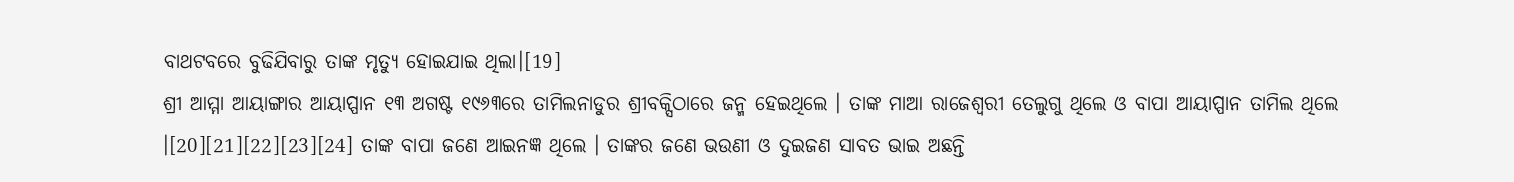ବାଥଟବରେ ବୁଢିଯିବାରୁ ତାଙ୍କ ମୃତ୍ୟୁ ହୋଇଯାଇ ଥିଲା।[19]
ଶ୍ରୀ ଆମ୍ମା ଆୟାଙ୍ଗାର ଆୟାପ୍ପାନ ୧୩ ଅଗଷ୍ଟ ୧୯୬୩ରେ ତାମିଲନାଡୁର ଶ୍ରୀବକ୍ସିଠାରେ ଜନ୍ମ ହେଇଥିଲେ । ତାଙ୍କ ମାଆ ରାଜେଶ୍ୱରୀ ତେଲୁଗୁ ଥିଲେ ଓ ବାପା ଆୟାପ୍ପାନ ତାମିଲ ଥିଲେ ।[20][21][22][23][24] ତାଙ୍କ ବାପା ଜଣେ ଆଇନଜ୍ଞ ଥିଲେ । ତାଙ୍କର ଜଣେ ଭଉଣୀ ଓ ଦୁଇଜଣ ସାବତ ଭାଇ ଅଛନ୍ତି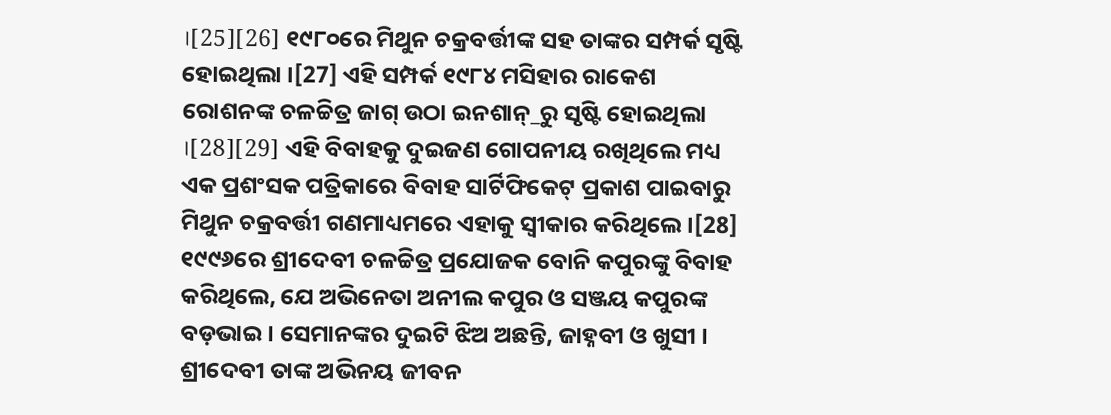।[25][26] ୧୯୮୦ରେ ମିଥୁନ ଚକ୍ରବର୍ତ୍ତୀଙ୍କ ସହ ତାଙ୍କର ସମ୍ପର୍କ ସୃଷ୍ଟି ହୋଇଥିଲା ।[27] ଏହି ସମ୍ପର୍କ ୧୯୮୪ ମସିହାର ରାକେଶ ରୋଶନଙ୍କ ଚଳଚ୍ଚିତ୍ର ଜାଗ୍ ଉଠା ଇନଶାନ୍_ରୁ ସୃଷ୍ଟି ହୋଇଥିଲା ।[28][29] ଏହି ବିବାହକୁ ଦୁଇଜଣ ଗୋପନୀୟ ରଖିଥିଲେ ମଧ୍ୟ ଏକ ପ୍ରଶଂସକ ପତ୍ରିକାରେ ବିବାହ ସାର୍ଟିଫିକେଟ୍ ପ୍ରକାଶ ପାଇବାରୁ ମିଥୁନ ଚକ୍ରବର୍ତ୍ତୀ ଗଣମାଧ୍ୟମରେ ଏହାକୁ ସ୍ୱୀକାର କରିଥିଲେ ।[28]
୧୯୯୬ରେ ଶ୍ରୀଦେବୀ ଚଳଚ୍ଚିତ୍ର ପ୍ରଯୋଜକ ବୋନି କପୁରଙ୍କୁ ବିବାହ କରିଥିଲେ, ଯେ ଅଭିନେତା ଅନୀଲ କପୁର ଓ ସଞ୍ଜୟ କପୁରଙ୍କ ବଡ଼ଭାଇ । ସେମାନଙ୍କର ଦୁଇଟି ଝିଅ ଅଛନ୍ତି, ଜାହ୍ନବୀ ଓ ଖୁସୀ ।
ଶ୍ରୀଦେବୀ ତାଙ୍କ ଅଭିନୟ ଜୀବନ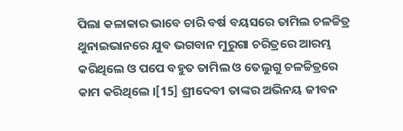ପିଲା କଳାକାର ଭାବେ ଚାରି ବର୍ଷ ବୟସରେ ତାମିଲ ଚଳଚ୍ଚିତ୍ର ଥୁନାଇଭାନରେ ଯୁବ ଭଗବାନ ମୁରୁଗା ଚରିତ୍ରରେ ଆରମ୍ଭ କରିଥିଲେ ଓ ପପେ ବହୁତ ତାମିଲ ଓ ତେଲୁଗୁ ଚଳଚ୍ଚିତ୍ରରେ କାମ କରିଥିଲେ ।[15] ଶ୍ରୀଦେବୀ ତାଙ୍କର ଅଭିନୟ ଜୀବନ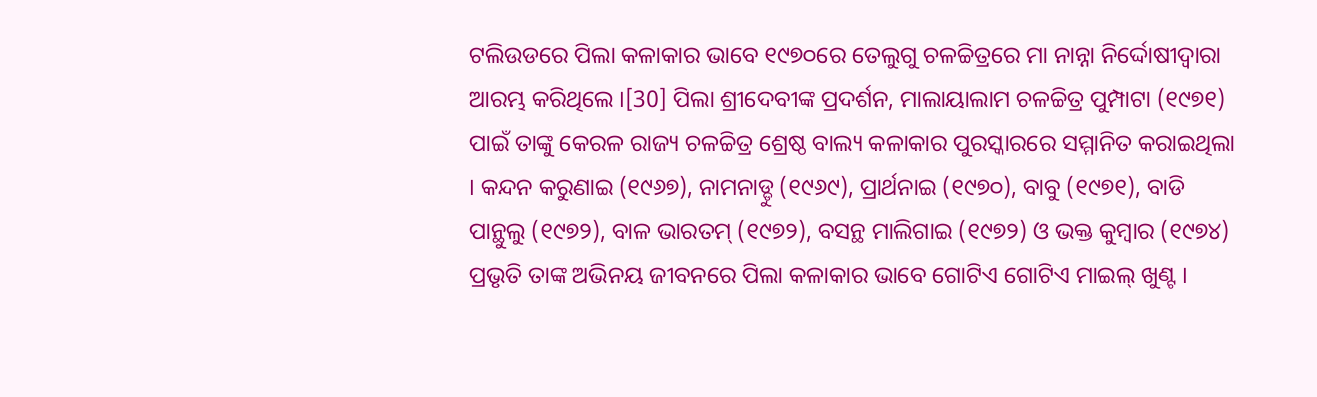ଟଲିଉଡରେ ପିଲା କଳାକାର ଭାବେ ୧୯୭୦ରେ ତେଲୁଗୁ ଚଳଚ୍ଚିତ୍ରରେ ମା ନାନ୍ନା ନିର୍ଦ୍ଦୋଷୀଦ୍ୱାରା ଆରମ୍ଭ କରିଥିଲେ ।[30] ପିଲା ଶ୍ରୀଦେବୀଙ୍କ ପ୍ରଦର୍ଶନ, ମାଲାୟାଲାମ ଚଳଚ୍ଚିତ୍ର ପୁମ୍ପାଟା (୧୯୭୧) ପାଇଁ ତାଙ୍କୁ କେରଳ ରାଜ୍ୟ ଚଳଚ୍ଚିତ୍ର ଶ୍ରେଷ୍ଠ ବାଲ୍ୟ କଳାକାର ପୁରସ୍କାରରେ ସମ୍ମାନିତ କରାଇଥିଲା । କନ୍ଦନ କରୁଣାଇ (୧୯୬୭), ନାମନାଡ୍ଡୁ (୧୯୬୯), ପ୍ରାର୍ଥନାଇ (୧୯୭୦), ବାବୁ (୧୯୭୧), ବାଡି ପାନ୍ଥୁଲୁ (୧୯୭୨), ବାଳ ଭାରତମ୍ (୧୯୭୨), ବସନ୍ଥ ମାଲିଗାଇ (୧୯୭୨) ଓ ଭକ୍ତ କୁମ୍ବାର (୧୯୭୪) ପ୍ରଭୃତି ତାଙ୍କ ଅଭିନୟ ଜୀବନରେ ପିଲା କଳାକାର ଭାବେ ଗୋଟିଏ ଗୋଟିଏ ମାଇଲ୍ ଖୁଣ୍ଟ ।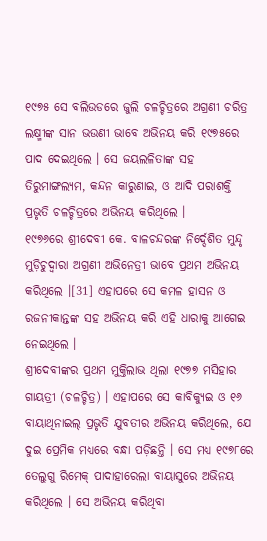୧୯୭୫ ସେ ବଲିଉଡରେ ଜୁଲି ଚଳଚ୍ଚିତ୍ରରେ ଅଗ୍ରଣୀ ଚରିତ୍ର ଲକ୍ଷ୍ମୀଙ୍କ ସାନ ଭଉଣୀ ଭାବେ ଅଭିନୟ କରି ୧୯୭୫ରେ ପାଦ ଦେଇଥିଲେ । ସେ ଜୟଲଳିତାଙ୍କ ସହ ତିରୁମାଙ୍ଗଲ୍ୟମ, କନ୍ଦନ କାରୁଣାଇ, ଓ ଆଦି ପରାଶକ୍ତି ପ୍ରଭୃତି ଚଳଚ୍ଚିତ୍ରରେ ଅଭିନୟ କରିଥିଲେ ।
୧୯୭୬ରେ ଶ୍ରୀଦେବୀ କେ. ବାଳଚନ୍ଦରଙ୍କ ନିର୍ଦ୍ଦେଶିତ ମୁନ୍ଦୃ ମୁଡ଼ିଚୁଦ୍ୱାରା ଅଗ୍ରଣୀ ଅଭିନେତ୍ରୀ ଭାବେ ପ୍ରଥମ ଅଭିନୟ କରିଥିଲେ ।[31] ଏହାପରେ ସେ କମଳ ହାସନ ଓ ରଜନୀକାନ୍ତଙ୍କ ସହ ଅଭିନୟ କରି ଏହି ଧାରାକୁ ଆଗେଇ ନେଇଥିଲେ ।
ଶ୍ରୀଦେବୀଙ୍କର ପ୍ରଥମ ମୁକ୍ତିଲାଭ ଥିଲା ୧୯୭୭ ମସିହାର ଗାୟତ୍ରୀ (ଚଳଚ୍ଚିତ୍ର) । ଏହାପରେ ସେ କାବିକ୍ୟୁଇ ଓ ୧୬ ବାୟାଥିନାଇଲ୍ ପ୍ରଭୃତି ଯୁବତୀର ଅଭିନୟ କରିଥିଲେ, ଯେ ଦୁଇ ପ୍ରେମିକ ମଧ୍ୟରେ ବନ୍ଧା ପଡ଼ିଛନ୍ତି । ସେ ମଧ୍ୟ ୧୯୭୮ରେ ତେଲୁଗୁ ରିମେକ୍ ପାଦାହାରେଲା ବାୟାସୁରେ ଅଭିନୟ କରିଥିଲେ । ସେ ଅଭିନୟ କରିଥିବା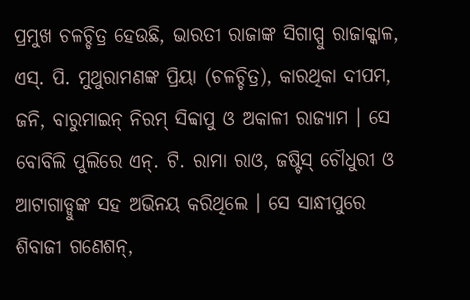ପ୍ରମୁଖ ଚଳଚ୍ଚିତ୍ର ହେଉଛି, ଭାରତୀ ରାଜାଙ୍କ ସିଗାପ୍ପୁ ରାଜାକ୍କାଳ, ଏସ୍. ପି. ମୁଥୁରାମଣଙ୍କ ପ୍ରିୟା (ଚଳଚ୍ଚିତ୍ର), କାରଥିକା ଦୀପମ, ଜନି, ବାରୁମାଇନ୍ ନିରମ୍ ସିବ୍ୱାପୁ ଓ ଅକାଳୀ ରାଜ୍ୟାମ । ସେ ବୋବିଲି ପୁଲିରେ ଏନ୍. ଟି. ରାମା ରାଓ, ଜଷ୍ଟିସ୍ ଚୌଧୁରୀ ଓ ଆଟାଗାଡ୍ଡୁଙ୍କ ସହ ଅଭିନୟ କରିଥିଲେ । ସେ ସାନ୍ଧୀପୁରେ ଶିବାଜୀ ଗଣେଶନ୍,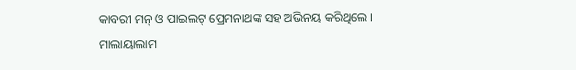କାବରୀ ମନ୍ ଓ ପାଇଲଟ୍ ପ୍ରେମନାଥଙ୍କ ସହ ଅଭିନୟ କରିଥିଲେ ।
ମାଲାୟାଲାମ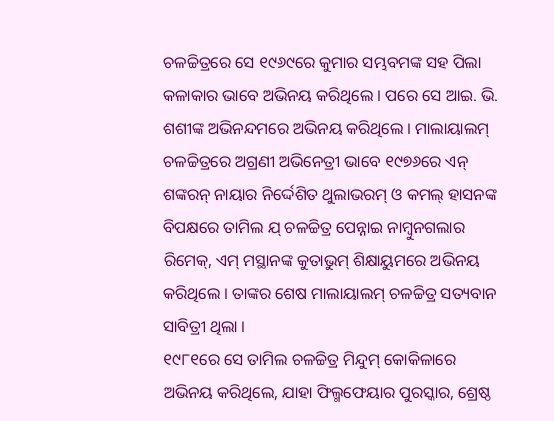ଚଳଚ୍ଚିତ୍ରରେ ସେ ୧୯୬୯ରେ କୁମାର ସମ୍ଭବମଙ୍କ ସହ ପିଲା କଳାକାର ଭାବେ ଅଭିନୟ କରିଥିଲେ । ପରେ ସେ ଆଇ. ଭି. ଶଶୀଙ୍କ ଅଭିନନ୍ଦମରେ ଅଭିନୟ କରିଥିଲେ । ମାଲାୟାଲମ୍ ଚଳଚ୍ଚିତ୍ରରେ ଅଗ୍ରଣୀ ଅଭିନେତ୍ରୀ ଭାବେ ୧୯୭୬ରେ ଏନ୍ ଶଙ୍କରନ୍ ନାୟାର ନିର୍ଦ୍ଦେଶିତ ଥୁଲାଭରମ୍ ଓ କମଲ୍ ହାସନଙ୍କ ବିପକ୍ଷରେ ତାମିଲ ଯ୍ ଚଳଚ୍ଚିତ୍ର ପେନ୍ନାଇ ନାମ୍ବୁନଗଲାର ରିମେକ୍, ଏମ୍ ମସ୍ଥାନଙ୍କ କୁତାଭୁମ୍ ଶିକ୍ଷାୟୁମରେ ଅଭିନୟ କରିଥିଲେ । ତାଙ୍କର ଶେଷ ମାଲାୟାଲମ୍ ଚଳଚ୍ଚିତ୍ର ସତ୍ୟବାନ ସାବିତ୍ରୀ ଥିଲା ।
୧୯୮୧ରେ ସେ ତାମିଲ ଚଳଚ୍ଚିତ୍ର ମିନ୍ଦୁମ୍ କୋକିଳାରେ ଅଭିନୟ କରିଥିଲେ, ଯାହା ଫିଲ୍ମଫେୟାର ପୁରସ୍କାର, ଶ୍ରେଷ୍ଠ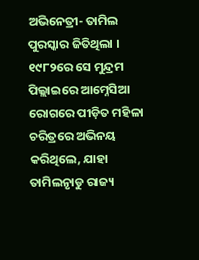ଅଭିନେତ୍ରୀ- ତାମିଲ ପୁରସ୍କାର ଜିତିଥିଲା । ୧୯୮୨ରେ ସେ ମୁନ୍ଦ୍ରମ ପିଲ୍ଲାଇରେ ଆମ୍ନେସିଆ ରୋଗରେ ପୀଡ଼ିତ ମହିଳା ଚରିତ୍ରରେ ଅଭିନୟ କରିଥିଲେ, ଯାହା ତାମିଲନାୃଡୁ ରାଜ୍ୟ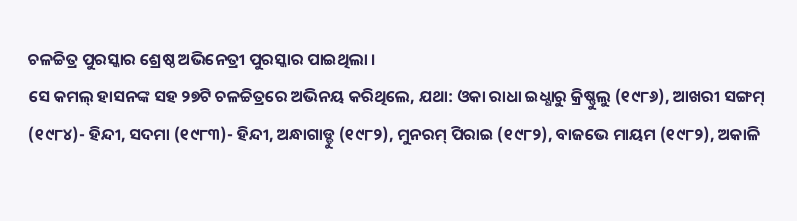ଚଳଚ୍ଚିତ୍ର ପୁରସ୍କାର ଶ୍ରେଷ୍ଠ ଅଭିନେତ୍ରୀ ପୁରସ୍କାର ପାଇଥିଲା ।
ସେ କମଲ୍ ହାସନଙ୍କ ସହ ୨୭ଟି ଚଳଚ୍ଚିତ୍ରରେ ଅଭିନୟ କରିଥିଲେ, ଯଥା: ଓକା ରାଧା ଇଧ୍ଧାରୁ କ୍ରିଷ୍ଣୁଲୁ (୧୯୮୬), ଆଖରୀ ସଙ୍ଗମ୍ (୧୯୮୪)- ହିନ୍ଦୀ, ସଦମା (୧୯୮୩)- ହିନ୍ଦୀ, ଅନ୍ଧାଗାଡ୍ଡୁ (୧୯୮୨), ମୁନରମ୍ ପିରାଇ (୧୯୮୨), ବାଜଭେ ମାୟମ (୧୯୮୨), ଅକାଳି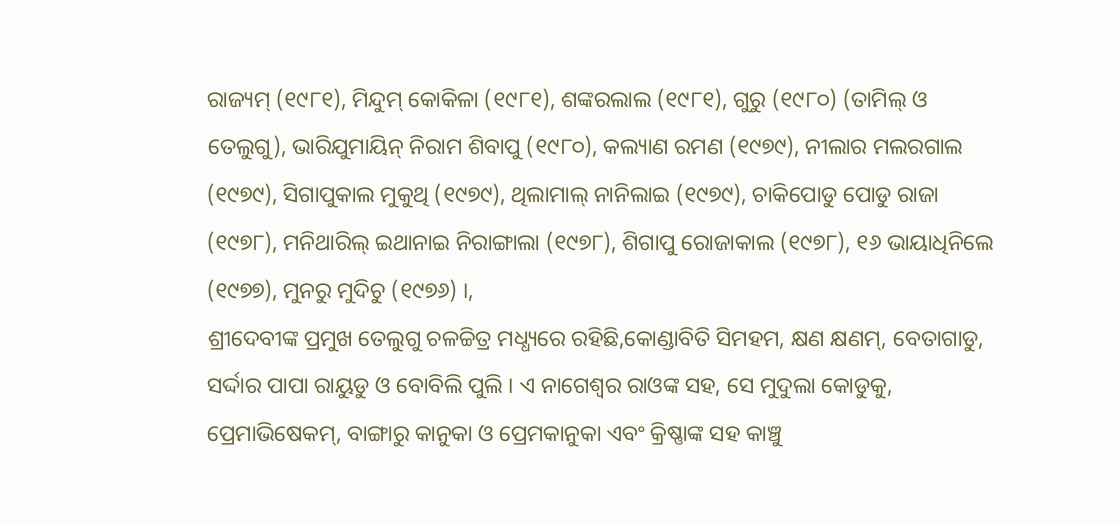ରାଜ୍ୟମ୍ (୧୯୮୧), ମିନ୍ଦୁମ୍ କୋକିଳା (୧୯୮୧), ଶଙ୍କରଲାଲ (୧୯୮୧), ଗୁରୁ (୧୯୮୦) (ତାମିଲ୍ ଓ ତେଲୁଗୁ), ଭାରିଯୁମାୟିନ୍ ନିରାମ ଶିବାପୁ (୧୯୮୦), କଲ୍ୟାଣ ରମଣ (୧୯୭୯), ନୀଲାର ମଲରଗାଲ (୧୯୭୯), ସିଗାପୁକାଲ ମୁକୁଥି (୧୯୭୯), ଥିଲାମାଲ୍ ନାନିଲାଇ (୧୯୭୯), ଚାକିପୋଡୁ ପୋଡୁ ରାଜା (୧୯୭୮), ମନିଥାରିଲ୍ ଇଥାନାଇ ନିରାଙ୍ଗାଲା (୧୯୭୮), ଶିଗାପୁ ରୋଜାକାଲ (୧୯୭୮), ୧୬ ଭାୟାଧିନିଲେ (୧୯୭୭), ମୁନରୁ ମୁଦିଚୁ (୧୯୭୬) ।,
ଶ୍ରୀଦେବୀଙ୍କ ପ୍ରମୁଖ ତେଲୁଗୁ ଚଳଚ୍ଚିତ୍ର ମଧ୍ଧ୍ୟରେ ରହିଛି,କୋଣ୍ଡାବିତି ସିମହମ, କ୍ଷଣ କ୍ଷଣମ୍, ବେତାଗାଡୁ, ସର୍ଦ୍ଦାର ପାପା ରାୟୁଡୁ ଓ ବୋବିଲି ପୁଲି । ଏ ନାଗେଶ୍ୱର ରାଓଙ୍କ ସହ, ସେ ମୁଦୁଲା କୋଡୁକୁ, ପ୍ରେମାଭିଷେକମ୍, ବାଙ୍ଗାରୁ କାନୁକା ଓ ପ୍ରେମକାନୁକା ଏବଂ କ୍ରିଷ୍ଣାଙ୍କ ସହ କାଞ୍ଚୁ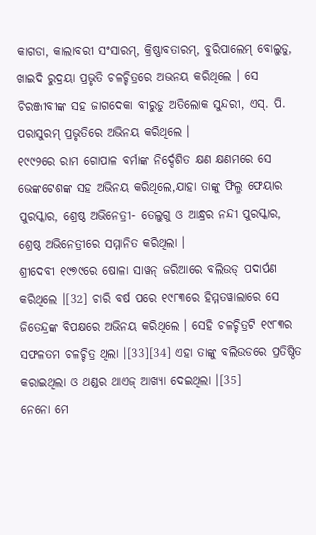କାଗଡା, କାଲାବରୀ ସଂସାରମ୍, କ୍ରିଷ୍ଣାବତାରମ୍, ବୁରିପାଲେମ୍ ବୋଲୁଡୁ, ଖାଇଦି ରୁଦ୍ରୟା ପ୍ରଭୃତି ଚଳଚ୍ଚିତ୍ରରେ ଅଭନୟ କରିଥିଲେ । ସେ ଚିରଞ୍ଜୀବୀଙ୍କ ସହ ଜାଗଦେକା ବୀରୁଡୁ ଅତିଲୋକ ସୁନ୍ଦରୀ, ଏସ୍. ପି. ପରାସୁରମ୍ ପ୍ରଭୃତିରେ ଅଭିନୟ କରିଥିଲେ ।
୧୯୯୨ରେ ରାମ ଗୋପାଳ ବର୍ମାଙ୍କ ନିର୍ଦ୍ଦେଶିତ କ୍ଷଣ କ୍ଷଣମରେ ସେ ଭେଙ୍କଟେଶଙ୍କ ସହ ଅଭିନୟ କରିଥିଲେ,ଯାହା ତାଙ୍କୁ ଫିଲ୍ମ ଫେୟାର ପୁରସ୍କାର, ଶ୍ରେଷ୍ଠ ଅଭିନେତ୍ରୀ- ତେଲୁଗୁ ଓ ଆନ୍ଧ୍ରର ନନ୍ଦୀ ପୁରସ୍କାର, ଶ୍ରେଷ୍ଠ ଅଭିନେତ୍ରୀରେ ସମ୍ମାନିତ କରିଥିଲା ।
ଶ୍ରୀଦେବୀ ୧୯୭୯ରେ ଷୋଳା ସାୱନ୍ ଜରିଆରେ ବଲିଉଡ୍ ପଦାର୍ପଣ କରିଥିଲେ ।[32] ଚାରି ବର୍ଷ ପରେ ୧୯୮୩ରେ ହିମ୍ମତୱାଲାରେ ସେ ଜିତେନ୍ଦ୍ରଙ୍କ ବିପକ୍ଷରେ ଅଭିନୟ କରିଥିଲେ । ସେହି ଚଳଚ୍ଚିତ୍ରଟି ୧୯୮୩ର ସଫଳତମ ଚଳଚ୍ଚିତ୍ର ଥିଲା ।[33][34] ଏହା ତାଙ୍କୁ ବଲିଉଡରେ ପ୍ରତିଷ୍ଠିତ କରାଇଥିଲା ଓ ଥଣ୍ଡର ଥାଏଜ୍ ଆଖ୍ୟା ଦେଇଥିଲା ।[35]
ନେନୋ ମେ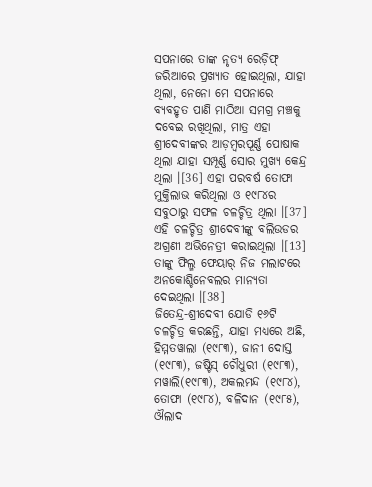ସପନାରେ ତାଙ୍କ ନୃତ୍ୟ ରେଡ଼ିଫ୍ ଜରିଆରେ ପ୍ରଖ୍ୟାତ ହୋଇଥିଲା, ଯାହା ଥିଲା, ନେନୋ ମେ ସପନାରେ ବ୍ୟବହୃତ ପାଣି ମାଠିଆ ସମଗ୍ର ମଞ୍ଚକୁ ଦବେଇ ରଖିଥିଲା, ମାତ୍ର ଏହା ଶ୍ରୀଦେବୀଙ୍କର ଆଡ଼ମ୍ବରପୂର୍ଣ୍ଣ ପୋଷାକ ଥିଲା ଯାହା ସମ୍ପୂର୍ଣ୍ଣ ସୋର ମୁଖ୍ୟ କେନ୍ଦ୍ର ଥିଲା ।[36] ଏହା ପରବର୍ଷ ତୋଫା ମୁକ୍ତିଲାଭ କରିଥିଲା ଓ ୧୯୮୪ର ସବୁଠାରୁ ସଫଳ ଚଳଚ୍ଚିତ୍ର ଥିଲା ।[37]
ଏହି ଚଳଚ୍ଚିତ୍ର ଶ୍ରୀଦେବୀଙ୍କୁ ବଲିଉଡର ଅଗ୍ରଣୀ ଅଭିନେତ୍ରୀ କରାଇଥିଲା ।[13] ତାଙ୍କୁ ଫିଲ୍ମ ଫେୟାର୍ ନିଜ ମଲାଟରେ ଅନକୋଶ୍ଚିନେବଲର ମାନ୍ୟତା ଦେଇଥିଲା ।[38]
ଜିତେନ୍ଦ୍ର-ଶ୍ରୀଦେବୀ ଯୋଡି ୧୬ଟି ଚଳଚ୍ଚିତ୍ର କରଛନ୍ତି, ଯାହା ମଧ୍ୟରେ ଅଛି, ହିମ୍ମତୱାଲା (୧୯୮୩), ଜାନୀ ଦୋସ୍ତ (୧୯୮୩), ଜଷ୍ଟିସ୍ ଚୌଧୁରୀ (୧୯୮୩), ମୱାଲି(୧୯୮୩), ଅକଲମନ୍ଦ (୧୯୮୪), ତୋଫା (୧୯୮୪), ବଳିଦାନ (୧୯୮୫), ଔଲାଦ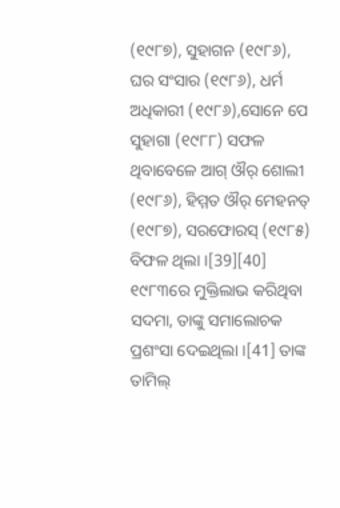(୧୯୮୭), ସୁହାଗନ (୧୯୮୬), ଘର ସଂସାର (୧୯୮୬), ଧର୍ମ ଅଧିକାରୀ (୧୯୮୬),ସୋନେ ପେ ସୁହାଗା (୧୯୮୮) ସଫଳ ଥିବାବେଳେ ଆଗ୍ ଔର୍ ଶୋଲୀ (୧୯୮୬), ହିମ୍ମତ ଔର୍ ମେହନତ୍ (୧୯୮୭), ସରଫୋରସ୍ (୧୯୮୫) ବିଫଳ ଥିଲା ।[39][40]
୧୯୮୩ରେ ମୁକ୍ତିଲାଭ କରିଥିବା ସଦମା, ତାଙ୍କୁ ସମାଲୋଚକ ପ୍ରଶଂସା ଦେଇଥିଲା ।[41] ତାଙ୍କ ତାମିଲ୍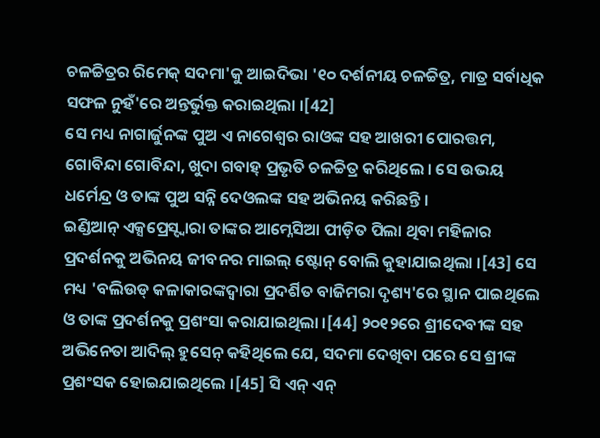ଚଳଚ୍ଚିତ୍ରର ରିମେକ୍ ସଦମା'କୁ ଆଇଦିଭା '୧୦ ଦର୍ଶନୀୟ ଚଳଚ୍ଚିତ୍ର, ମାତ୍ର ସର୍ବାଧିକ ସଫଳ ନୁହଁ'ରେ ଅନ୍ତର୍ଭୁକ୍ତ କରାଇଥିଲା ।[42]
ସେ ମଧ୍ୟ ନାଗାର୍ଜୁନଙ୍କ ପୁଅ ଏ ନାଗେଶ୍ୱର ରାଓଙ୍କ ସହ ଆଖରୀ ପୋରତ୍ତମ, ଗୋବିନ୍ଦା ଗୋବିନ୍ଦା, ଖୁଦା ଗବାହ୍ ପ୍ରଭୃତି ଚଳଚ୍ଚିତ୍ର କରିଥିଲେ । ସେ ଉଭୟ ଧର୍ମେନ୍ଦ୍ର ଓ ତାଙ୍କ ପୁଅ ସନ୍ନି ଦେଓଲଙ୍କ ସହ ଅଭିନୟ କରିଛନ୍ତି ।
ଇଣ୍ଡିଆନ୍ ଏକ୍ସପ୍ରେସ୍ଦ୍ୱାରା ତାଙ୍କର ଆମ୍ନେସିଆ ପୀଡ଼ିତ ପିଲା ଥିବା ମହିଳାର ପ୍ରଦର୍ଶନକୁ ଅଭିନୟ ଜୀବନର ମାଇଲ୍ ଷ୍ଟୋନ୍ ବୋଲି କୁହାଯାଇଥିଲା ।[43] ସେ ମଧ୍ୟ 'ବଲିଉଡ୍ କଳାକାରଙ୍କଦ୍ୱାରା ପ୍ରଦର୍ଶିତ ବାଜିମରା ଦୃଶ୍ୟ'ରେ ସ୍ଥାନ ପାଇଥିଲେ ଓ ତାଙ୍କ ପ୍ରଦର୍ଶନକୁ ପ୍ରଶଂସା କରାଯାଇଥିଲା ।[44] ୨୦୧୨ରେ ଶ୍ରୀଦେବୀଙ୍କ ସହ ଅଭିନେତା ଆଦିଲ୍ ହୁସେନ୍ କହିଥିଲେ ଯେ, ସଦମା ଦେଖିବା ପରେ ସେ ଶ୍ରୀଙ୍କ ପ୍ରଶଂସକ ହୋଇଯାଇଥିଲେ ।[45] ସି ଏନ୍ ଏନ୍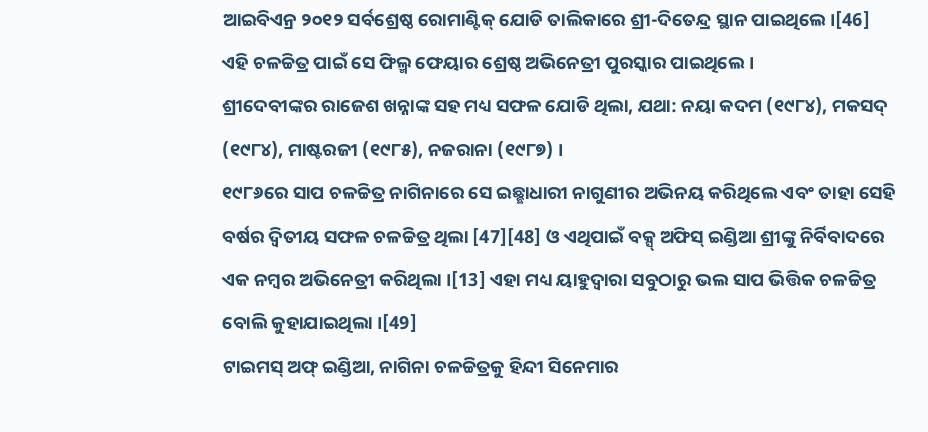ଆଇବିଏନ୍ର ୨୦୧୨ ସର୍ବଶ୍ରେଷ୍ଠ ରୋମାଣ୍ଟିକ୍ ଯୋଡି ତାଲିକାରେ ଶ୍ରୀ-ଦିତେନ୍ଦ୍ର ସ୍ଥାନ ପାଇଥିଲେ ।[46] ଏହି ଚଳଚ୍ଚିତ୍ର ପାଇଁ ସେ ଫିଲ୍ମ ଫେୟାର ଶ୍ରେଷ୍ଠ ଅଭିନେତ୍ରୀ ପୁରସ୍କାର ପାଇଥିଲେ ।
ଶ୍ରୀଦେବୀଙ୍କର ରାଜେଶ ଖନ୍ନାଙ୍କ ସହ ମଧ୍ୟ ସଫଳ ଯୋଡି ଥିଲା, ଯଥା: ନୟା କଦମ (୧୯୮୪), ମକସଦ୍ (୧୯୮୪), ମାଷ୍ଟରଜୀ (୧୯୮୫), ନଜରାନା (୧୯୮୭) ।
୧୯୮୬ରେ ସାପ ଚଳଚ୍ଚିତ୍ର ନାଗିନାରେ ସେ ଇଛ୍ଛାଧାରୀ ନାଗୁଣୀର ଅଭିନୟ କରିଥିଲେ ଏବଂ ତାହା ସେହି ବର୍ଷର ଦ୍ୱିତୀୟ ସଫଳ ଚଳଚ୍ଚିତ୍ର ଥିଲା [47][48] ଓ ଏଥିପାଇଁ ବକ୍ସ୍ ଅଫିସ୍ ଇଣ୍ଡିଆ ଶ୍ରୀଙ୍କୁ ନିର୍ବିବାଦରେ ଏକ ନମ୍ବର ଅଭିନେତ୍ରୀ କରିଥିଲା ।[13] ଏହା ମଧ୍ୟ ୟାହୁଦ୍ୱାରା ସବୁଠାରୁ ଭଲ ସାପ ଭିତ୍ତିକ ଚଳଚ୍ଚିତ୍ର ବୋଲି କୁହାଯାଇଥିଲା ।[49]
ଟାଇମସ୍ ଅଫ୍ ଇଣ୍ଡିଆ, ନାଗିନା ଚଳଚ୍ଚିତ୍ରକୁ ହିନ୍ଦୀ ସିନେମାର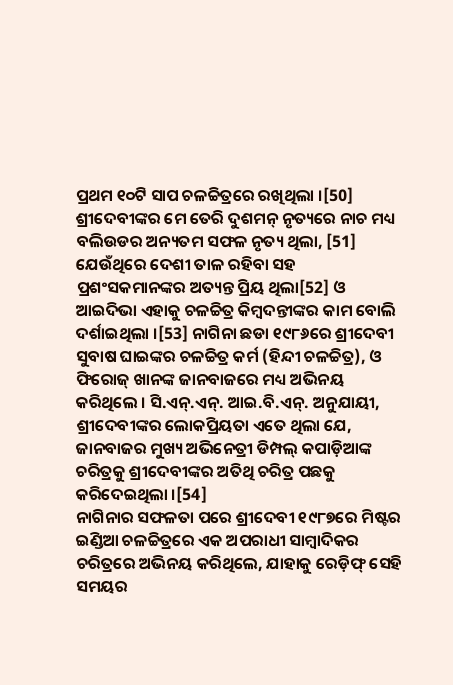ପ୍ରଥମ ୧୦ଟି ସାପ ଚଳଚ୍ଚିତ୍ରରେ ରଖିଥିଲା ।[50] ଶ୍ରୀଦେବୀଙ୍କର ମେ ତେରି ଦୁଶମନ୍ ନୃତ୍ୟରେ ନାଚ ମଧ୍ୟ ବଲିଉଡର ଅନ୍ୟତମ ସଫଳ ନୃତ୍ୟ ଥିଲା, [51] ଯେଉଁଥିରେ ଦେଶୀ ତାଳ ରହିବା ସହ ପ୍ରଶଂସକମାନଙ୍କର ଅତ୍ୟନ୍ତ ପ୍ରିୟ ଥିଲା[52] ଓ ଆଇଦିଭା ଏହାକୁ ଚଳଚ୍ଚିତ୍ର କିମ୍ବଦନ୍ତୀଙ୍କର କାମ ବୋଲି ଦର୍ଶାଇଥିଲା ।[53] ନାଗିନା ଛଡା ୧୯୮୬ରେ ଶ୍ରୀଦେବୀ ସୁବାଷ ଘାଇଙ୍କର ଚଳଚ୍ଚିତ୍ର କର୍ମ (ହିନ୍ଦୀ ଚଳଚ୍ଚିତ୍ର), ଓ ଫିରୋଜ୍ ଖାନଙ୍କ ଜାନବାଜରେ ମଧ୍ୟ ଅଭିନୟ କରିଥିଲେ । ସି.ଏନ୍.ଏନ୍. ଆଇ.ବି.ଏନ୍. ଅନୁଯାୟୀ, ଶ୍ରୀଦେବୀଙ୍କର ଲୋକପ୍ରିୟତା ଏତେ ଥିଲା ଯେ, ଜାନବାଜର ମୁଖ୍ୟ ଅଭିନେତ୍ରୀ ଡିମ୍ପଲ୍ କପାଡ଼ିଆଙ୍କ ଚରିତ୍ରକୁ ଶ୍ରୀଦେବୀଙ୍କର ଅତିଥି ଚରିତ୍ର ପଛକୁ କରିଦେଇଥିଲା ।[54]
ନାଗିନାର ସଫଳତା ପରେ ଶ୍ରୀଦେବୀ ୧୯୮୭ରେ ମିଷ୍ଟର ଇଣ୍ଡିଆ ଚଳଚ୍ଚିତ୍ରରେ ଏକ ଅପରାଧୀ ସାମ୍ବାଦିକର ଚରିତ୍ରରେ ଅଭିନୟ କରିଥିଲେ, ଯାହାକୁ ରେଡ଼ିଫ୍ ସେହି ସମୟର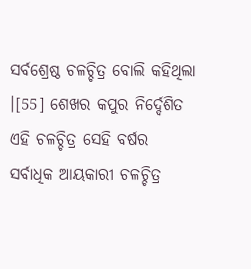ସର୍ବଶ୍ରେଷ୍ଠ ଚଳଚ୍ଚିତ୍ର ବୋଲି କହିଥିଲା ।[55] ଶେଖର କପୁର ନିର୍ଦ୍ଦେଶିତ ଏହି ଚଳଚ୍ଚିତ୍ର ସେହି ବର୍ଷର ସର୍ବାଧିକ ଆୟକାରୀ ଚଳଚ୍ଚିତ୍ର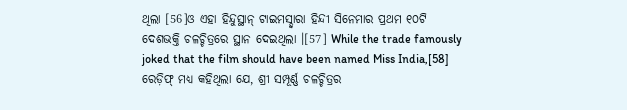ଥିଲା [56]ଓ ଏହା ହିନ୍ଦୁସ୍ଥାନ୍ ଟାଇମସ୍ଦ୍ୱାରା ହିନ୍ଦୀ ସିନେମାର ପ୍ରଥମ ୧୦ଟି ଦେଶଭକ୍ତି ଚଳଚ୍ଚିତ୍ରରେ ସ୍ଥାନ ଦେଇଥିଲା ।[57] While the trade famously joked that the film should have been named Miss India,[58] ରେଡ଼ିଫ୍ ମଧ୍ୟ କହିଥିଲା ଯେ, ଶ୍ରୀ ସମ୍ପୂର୍ଣ୍ଣ ଚଳଚ୍ଚିତ୍ରର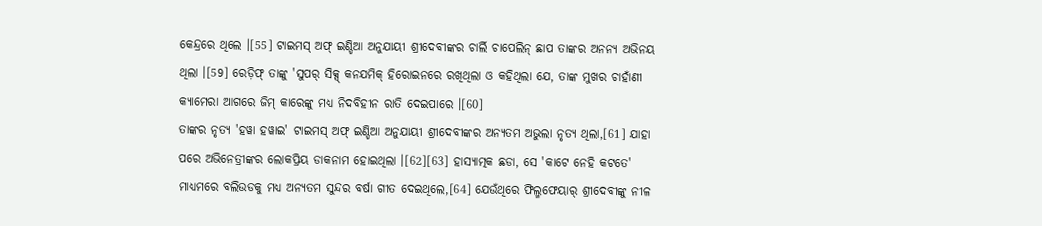କେନ୍ଦ୍ରରେ ଥିଲେ ।[55] ଟାଇମସ୍ ଅଫ୍ ଇଣ୍ଡିଆ ଅନୁଯାୟୀ ଶ୍ରୀଦେବୀଙ୍କର ଚାର୍ଲି ଚାପେଲିନ୍ ଛାପ ତାଙ୍କର ଅନନ୍ୟ ଅଭିନୟ ଥିଲା ।[59] ରେଡ଼ିଫ୍ ତାଙ୍କୁ 'ସୁପର୍ ସିକ୍ସ୍ କନଯମିକ୍ ହିରୋଇନରେ ରଖିଥିଲା ଓ କହିଥିଲା ଯେ, ତାଙ୍କ ମୁଖର ଚାହାଁଣୀ କ୍ୟାମେରା ଆଗରେ ଜିମ୍ କାରେଙ୍କୁ ମଧ୍ୟ ନିଦବିହୀନ ରାତି ଦେଇପାରେ ।[60]
ତାଙ୍କର ନୃତ୍ୟ 'ହୱା ହୱାଇ' ଟାଇମସ୍ ଅଫ୍ ଇଣ୍ଡିଆ ଅନୁଯାୟୀ ଶ୍ରୀଦେବୀଙ୍କର ଅନ୍ୟତମ ଅଭୁଲା ନୃତ୍ୟ ଥିଲା,[61] ଯାହା ପରେ ଅଭିନେତ୍ରୀଙ୍କର ଲୋକପ୍ରିୟ ଡାକନାମ ହୋଇଥିଲା ।[62][63] ହାସ୍ୟାତ୍ମକ ଛଡା, ସେ 'କାଟେ ନେହି କଟତେ' ମାଧ୍ୟମରେ ବଲିଉଡକୁ ମଧ୍ୟ ଅନ୍ୟତମ ସୁନ୍ଦର ବର୍ଷା ଗୀତ ଦେଇଥିଲେ,[64] ଯେଉଁଥିରେ ଫିଲ୍ମଫେୟାର୍ ଶ୍ରୀଦେବୀଙ୍କୁ ନୀଳ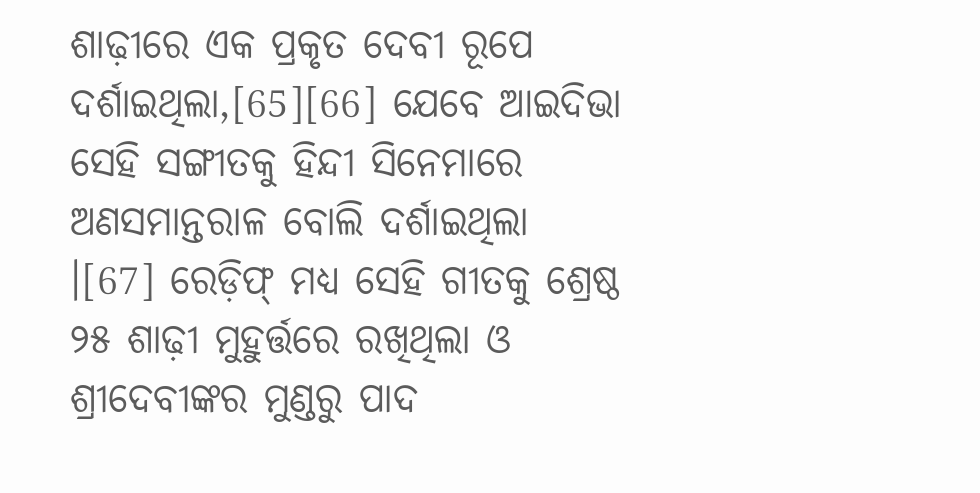ଶାଢ଼ୀରେ ଏକ ପ୍ରକୃତ ଦେବୀ ରୂପେ ଦର୍ଶାଇଥିଲା,[65][66] ଯେବେ ଆଇଦିଭା ସେହି ସଙ୍ଗୀତକୁ ହିନ୍ଦୀ ସିନେମାରେ ଅଣସମାନ୍ତରାଳ ବୋଲି ଦର୍ଶାଇଥିଲା ।[67] ରେଡ଼ିଫ୍ ମଧ୍ୟ ସେହି ଗୀତକୁ ଶ୍ରେଷ୍ଠ ୨୫ ଶାଢ଼ୀ ମୁହୁର୍ତ୍ତରେ ରଖିଥିଲା ଓ ଶ୍ରୀଦେବୀଙ୍କର ମୁଣ୍ଡରୁ ପାଦ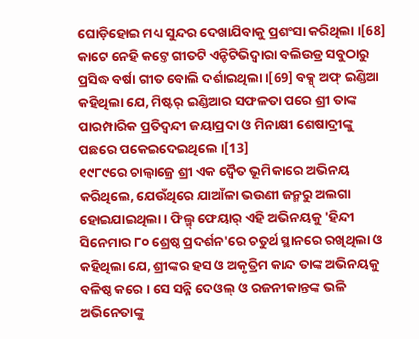ଘୋଡ଼ିହୋଇ ମଧ୍ୟ ସୁନ୍ଦର ଦେଖାଯିବାକୁ ପ୍ରଶଂସା କରିଥିଲା ।[68] କାଟେ ନେହି କଟ୍ତେ ଗୀତଟି ଏନ୍ଡିଟିଭିଦ୍ୱାରା ବଲିଉଡ୍ର ସବୁଠାରୁ ପ୍ରସିଦ୍ଧ ବର୍ଷା ଗୀତ ବୋଲି ଦର୍ଶାଇଥିଲା ।[69] ବକ୍ସ୍ ଅଫ୍ ଇଣ୍ଡିଆ କହିଥିଲା ଯେ, ମିଷ୍ଟର୍ ଇଣ୍ଡିଆର ସଫଳତା ପରେ ଶ୍ରୀ ତାଙ୍କ ପାରମ୍ପାରିକ ପ୍ରତିଦ୍ୱନ୍ଦୀ ଜୟାପ୍ରଦା ଓ ମିନାକ୍ଷୀ ଶେଷାଦ୍ରୀଙ୍କୁ ପଛରେ ପକେଇଦେଇଥିଲେ ।[13]
୧୯୮୯ରେ ଚାଲ୍ବାଜ୍ରେ ଶ୍ରୀ ଏକ ଦ୍ୱୈତ ଭୂମିକାରେ ଅଭିନୟ କରିଥିଲେ, ଯେଉଁଥିରେ ଯାଆଁଳା ଭଉଣୀ ଜନ୍ମରୁ ଅଲଗା ହୋଇଯାଇଥିଲା । ଫିଲ୍ମ୍ ଫେୟାର୍ ଏହି ଅଭିନୟକୁ 'ହିନ୍ଦୀ ସିନେମାର ୮୦ ଶ୍ରେଷ୍ଠ ପ୍ରଦର୍ଶନ'ରେ ଚତୁର୍ଥ ସ୍ଥାନରେ ରଖିଥିଲା ଓ କହିଥିଲା ଯେ, ଶ୍ରୀଙ୍କର ହସ ଓ ଅକୃତ୍ରିମ କାନ୍ଦ ତାଙ୍କ ଅଭିନୟକୁ ବଳିଷ୍ଠ କରେ । ସେ ସନ୍ନି ଦେଓଲ୍ ଓ ରଜନୀକାନ୍ତଙ୍କ ଭଳି ଅଭିନେତାଙ୍କୁ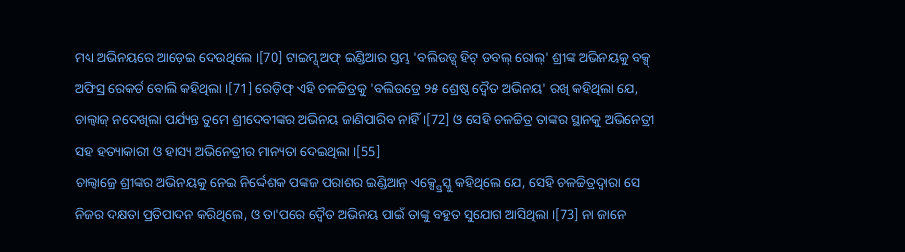ମଧ୍ୟ ଅଭିନୟରେ ଆଡ଼େଇ ଦେଉଥିଲେ ।[70] ଟାଇମ୍ସ୍ ଅଫ୍ ଇଣ୍ଡିଆର ସ୍ତମ୍ଭ 'ବଲିଉଡ୍ସ୍ ହିଟ୍ ଡବଲ୍ ରୋଲ୍' ଶ୍ରୀଙ୍କ ଅଭିନୟକୁ ବକ୍ସ୍ ଅଫିସ୍ର ରେକର୍ଡ ବୋଲି କହିଥିଲା ।[71] ରେଡ଼ିଫ୍ ଏହି ଚଳଚ୍ଚିତ୍ରକୁ 'ବଲିଉଡ୍ରେ ୨୫ ଶ୍ରେଷ୍ଠ ଦ୍ୱୈତ ଅଭିନୟ' ରଖି କହିଥିଲା ଯେ, ଚାଲ୍ବାଜ୍ ନଦେଖିଲା ପର୍ଯ୍ୟନ୍ତ ତୁମେ ଶ୍ରୀଦେବୀଙ୍କର ଅଭିନୟ ଜାଣିପାରିବ ନାହିଁ ।[72] ଓ ସେହି ଚଳଚ୍ଚିତ୍ର ତାଙ୍କର ସ୍ଥାନକୁ ଅଭିନେତ୍ରୀ ସହ ହତ୍ୟାକାରୀ ଓ ହାସ୍ୟ ଅଭିନେତ୍ରୀର ମାନ୍ୟତା ଦେଇଥିଲା ।[55]
ଚାଲ୍ବାଜ୍ରେ ଶ୍ରୀଙ୍କର ଅଭିନୟକୁ ନେଇ ନିର୍ଦ୍ଦେଶକ ପଙ୍କଜ ପରାଶର ଇଣ୍ଡିଆନ୍ ଏକ୍ସ୍ପ୍ରେସ୍କୁ କହିଥିଲେ ଯେ, ସେହି ଚଳଚ୍ଚିତ୍ରଦ୍ୱାରା ସେ ନିଜର ଦକ୍ଷତା ପ୍ରତିପାଦନ କରିଥିଲେ, ଓ ତା'ପରେ ଦ୍ୱୈତ ଅଭିନୟ ପାଇଁ ତାଙ୍କୁ ବହୁତ ସୁଯୋଗ ଆସିଥିଲା ।[73] ନା ଜାନେ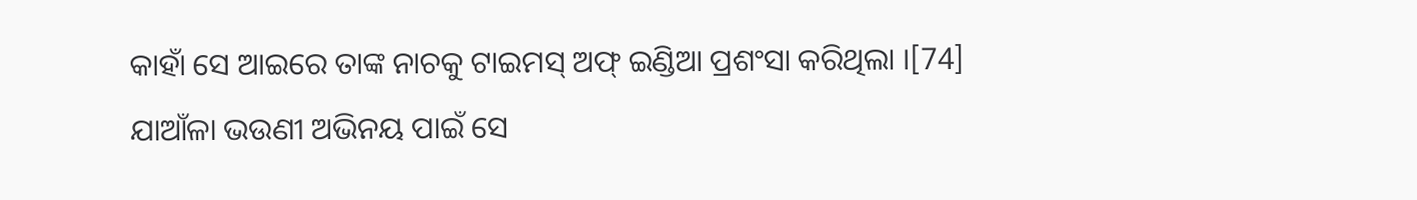କାହାଁ ସେ ଆଇରେ ତାଙ୍କ ନାଚକୁ ଟାଇମସ୍ ଅଫ୍ ଇଣ୍ଡିଆ ପ୍ରଶଂସା କରିଥିଲା ।[74] ଯାଆଁଳା ଭଉଣୀ ଅଭିନୟ ପାଇଁ ସେ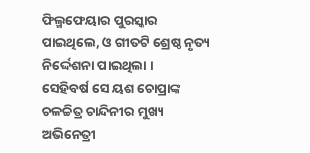ଫିଲ୍ମଫେୟାର ପୁରସ୍କାର ପାଇଥିଲେ, ଓ ଗୀତଟି ଶ୍ରେଷ୍ଠ ନୃତ୍ୟ ନିର୍ଦ୍ଦେଶନା ପାଇଥିଲା ।
ସେହିବର୍ଷ ସେ ୟଶ ଚୋପ୍ରାଙ୍କ ଚଳଚ୍ଚିତ୍ର ଚାନ୍ଦିନୀର ମୁଖ୍ୟ ଅଭିନେତ୍ରୀ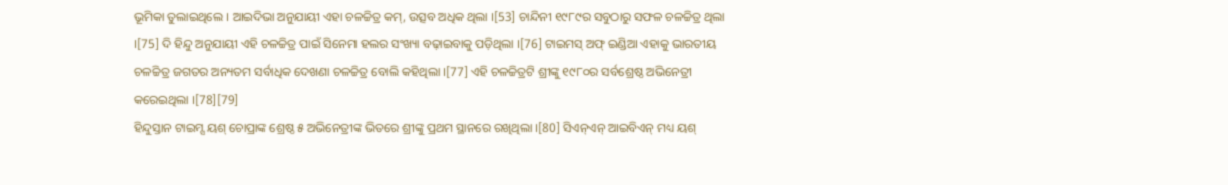ଭୂମିକା ତୁଲାଇଥିଲେ । ଆଇଦିଭା ଅନୁଯାୟୀ ଏହା ଚଳଚ୍ଚିତ୍ର କମ୍, ଉତ୍ସବ ଅଧିକ ଥିଲା ।[53] ଚାନ୍ଦିନୀ ୧୯୮୯ର ସବୁଠାରୁ ସଫଳ ଚଳଚ୍ଚିତ୍ର ଥିଲା ।[75] ଦି ହିନ୍ଦୁ ଅନୁଯାୟୀ ଏହି ଚଳଚ୍ଚିତ୍ର ପାଇଁ ସିନେମା ହଲର ସଂଖ୍ୟା ବଢ଼ାଇବାକୁ ପଡ଼ିଥିଲା ।[76] ଟାଇମସ୍ ଅଫ୍ ଇଣ୍ଡିଆ ଏହାକୁ ଭାରତୀୟ ଚଳଚ୍ଚିତ୍ର ଜଗତର ଅନ୍ୟତମ ସର୍ବାଧିକ ଦେଖଣା ଚଳଚ୍ଚିତ୍ର ବୋଲି କହିଥିଲା ।[77] ଏହି ଚଳଚ୍ଚିତ୍ରଟି ଶ୍ରୀଙ୍କୁ ୧୯୮୦ର ସର୍ବଶ୍ରେଷ୍ଠ ଅଭିନେତ୍ରୀ କରେଇଥିଲା ।[78][79]
ହିନ୍ଦୁସ୍ତାନ ଟାଇମ୍ସ ୟଶ୍ ଚୋପ୍ରାଙ୍କ ଶ୍ରେଷ୍ଠ ୫ ଅଭିନେତ୍ରୀଙ୍କ ଭିତରେ ଶ୍ରୀଙ୍କୁ ପ୍ରଥମ ସ୍ଥାନରେ ରଖିଥିଲା ।[80] ସିଏନ୍ଏନ୍ ଆଇବିଏନ୍ ମଧ୍ୟ ୟଶ୍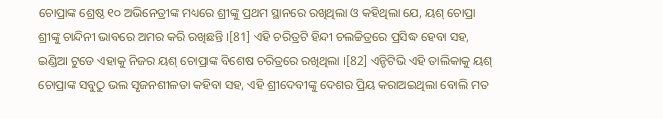ଚୋପ୍ରାଙ୍କ ଶ୍ରେଷ୍ଠ ୧୦ ଅଭିନେତ୍ରୀଙ୍କ ମଧ୍ୟରେ ଶ୍ରୀଙ୍କୁ ପ୍ରଥମ ସ୍ଥାନରେ ରଖିଥିଲା ଓ କହିଥିଲା ଯେ, ୟଶ୍ ଚୋପ୍ରା ଶ୍ରୀଙ୍କୁ ଚାନ୍ଦିନୀ ଭାବରେ ଅମର କରି ରଖିଛନ୍ତି ।[81] ଏହି ଚରିତ୍ରଟି ହିନ୍ଦୀ ଚଲଚ୍ଚିତ୍ରରେ ପ୍ରସିଦ୍ଧ ହେବା ସହ, ଇଣ୍ଡିଆ ଟୁଡେ ଏହାକୁ ନିଜର ୟଶ୍ ଚୋପ୍ରାଙ୍କ ବିଶେଷ ଚରିତ୍ରରେ ରଖିଥିଲା ।[82] ଏନ୍ଡିଟିଭି ଏହି ତାଲିକାକୁ ୟଶ୍ ଚୋପ୍ରାଙ୍କ ସବୁଠୁ ଭଲ ସୃଜନଶୀଳତା କହିବା ସହ, ଏହି ଶ୍ରୀଦେବୀଙ୍କୁ ଦେଶର ପ୍ରିୟ କରାଅଇଥିଲା ବୋଲି ମତ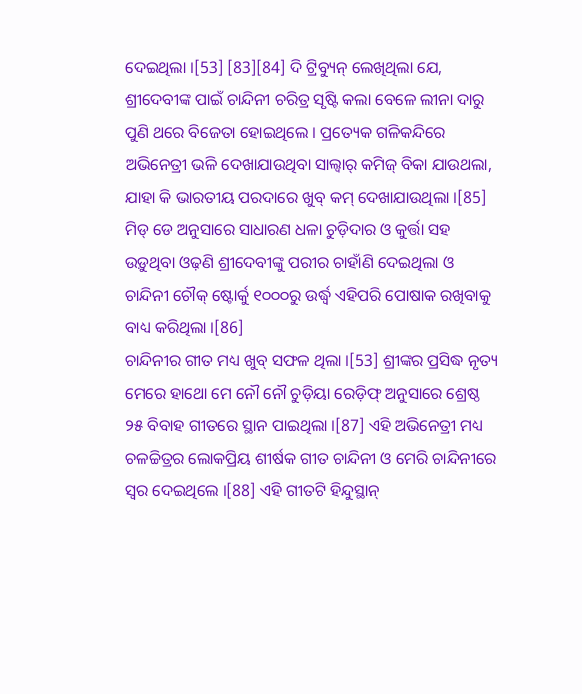ଦେଇଥିଲା ।[53] [83][84] ଦି ଟ୍ରିବ୍ୟୁନ୍ ଲେଖିଥିଲା ଯେ, ଶ୍ରୀଦେବୀଙ୍କ ପାଇଁ ଚାନ୍ଦିନୀ ଚରିତ୍ର ସୃଷ୍ଟି କଲା ବେଳେ ଲୀନା ଦାରୁ ପୁଣି ଥରେ ବିଜେତା ହୋଇଥିଲେ । ପ୍ରତ୍ୟେକ ଗଳିକନ୍ଦିରେ ଅଭିନେତ୍ରୀ ଭଳି ଦେଖାଯାଉଥିବା ସାଲ୍ୱାର୍ କମିଜ୍ ବିକା ଯାଉଥଲା, ଯାହା କି ଭାରତୀୟ ପରଦାରେ ଖୁବ୍ କମ୍ ଦେଖାଯାଉଥିଲା ।[85] ମିଡ୍ ଡେ ଅନୁସାରେ ସାଧାରଣ ଧଳା ଚୁଡ଼ିଦାର ଓ କୁର୍ତ୍ତା ସହ ଉଡ଼ୁଥିବା ଓଢ଼ଣି ଶ୍ରୀଦେବୀଙ୍କୁ ପରୀର ଚାହାଁଣି ଦେଇଥିଲା ଓ ଚାନ୍ଦିନୀ ଚୌକ୍ ଷ୍ଟୋର୍କୁ ୧୦୦୦ରୁ ଉର୍ଦ୍ଧ୍ୱ ଏହିପରି ପୋଷାକ ରଖିବାକୁ ବାଧ୍ୟ କରିଥିଲା ।[86]
ଚାନ୍ଦିନୀର ଗୀତ ମଧ୍ୟ ଖୁବ୍ ସଫଳ ଥିଲା ।[53] ଶ୍ରୀଙ୍କର ପ୍ରସିଦ୍ଧ ନୃତ୍ୟ ମେରେ ହାଥୋ ମେ ନୌ ନୌ ଚୁଡ଼ିୟା ରେଡ଼ିଫ୍ ଅନୁସାରେ ଶ୍ରେଷ୍ଠ ୨୫ ବିବାହ ଗୀତରେ ସ୍ଥାନ ପାଇଥିଲା ।[87] ଏହି ଅଭିନେତ୍ରୀ ମଧ୍ୟ ଚଳଚ୍ଚିତ୍ରର ଲୋକପ୍ରିୟ ଶୀର୍ଷକ ଗୀତ ଚାନ୍ଦିନୀ ଓ ମେରି ଚାନ୍ଦିନୀରେ ସ୍ୱର ଦେଇଥିଲେ ।[88] ଏହି ଗୀତଟି ହିନ୍ଦୁସ୍ଥାନ୍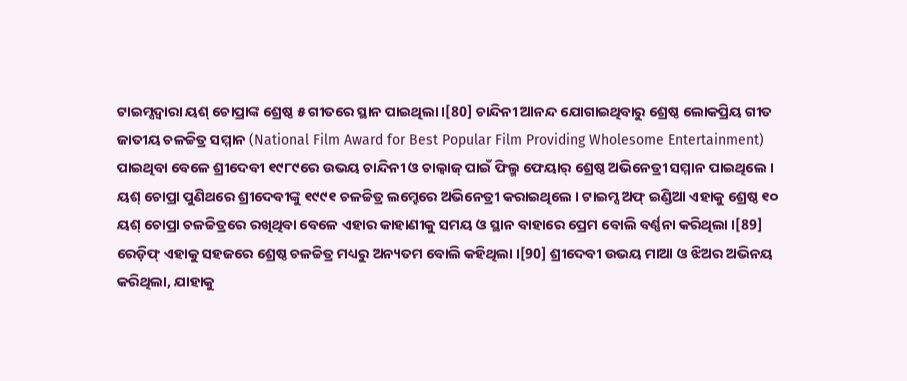ଟାଇମ୍ସଦ୍ୱାରା ୟଶ୍ ଚୋପ୍ରାଙ୍କ ଶ୍ରେଷ୍ଠ ୫ ଗୀତରେ ସ୍ଥାନ ପାଇଥିଲା ।[80] ଚାନ୍ଦିନୀ ଆନନ୍ଦ ଯୋଗାଇଥିବାରୁ ଶ୍ରେଷ୍ଠ ଲୋକପ୍ରିୟ ଗୀତ ଜାତୀୟ ଚଳଚ୍ଚିତ୍ର ସମ୍ମାନ (National Film Award for Best Popular Film Providing Wholesome Entertainment) ପାଇଥିବା ବେଳେ ଶ୍ରୀଦେବୀ ୧୯୮୯ରେ ଉଭୟ ଚାନ୍ଦିନୀ ଓ ଚାଲ୍ବାଜ୍ ପାଇଁ ଫିଲ୍ମ ଫେୟାର୍ ଶ୍ରେଷ୍ଠ ଅଭିନେତ୍ରୀ ସମ୍ମାନ ପାଇଥିଲେ ।
ୟଶ୍ ଚୋପ୍ରା ପୁଣିଥରେ ଶ୍ରୀଦେବୀଙ୍କୁ ୧୯୯୧ ଚଳଚ୍ଚିତ୍ର ଲମ୍ହେରେ ଅଭିନେତ୍ରୀ କରାଇଥିଲେ । ଟାଇମ୍ସ ଅଫ୍ ଇଣ୍ଡିଆ ଏହାକୁ ଶ୍ରେଷ୍ଠ ୧୦ ୟଶ୍ ଚୋପ୍ରା ଚଳଚ୍ଚିତ୍ରରେ ରଖିଥିବା ବେଳେ ଏହାର କାହାଣୀକୁ ସମୟ ଓ ସ୍ଥାନ ବାହାରେ ପ୍ରେମ ବୋଲି ବର୍ଣ୍ଣନା କରିଥିଲା ।[89] ରେଡ଼ିଫ୍ ଏହାକୁ ସହଜରେ ଶ୍ରେଷ୍ଠ ଚଳଚ୍ଚିତ୍ର ମଧ୍ୟରୁ ଅନ୍ୟତମ ବୋଲି କହିଥିଲା ।[90] ଶ୍ରୀଦେବୀ ଉଭୟ ମାଆ ଓ ଝିଅର ଅଭିନୟ କରିଥିଲା, ଯାହାକୁ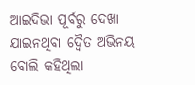ଆଇଦିଭା ପୂର୍ବରୁ ଦେଖା ଯାଇନଥିବା ଦ୍ୱୈତ ଅଭିନୟ ବୋଲି କହିଥିଲା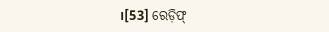।[53] ରେଡ଼ିଫ୍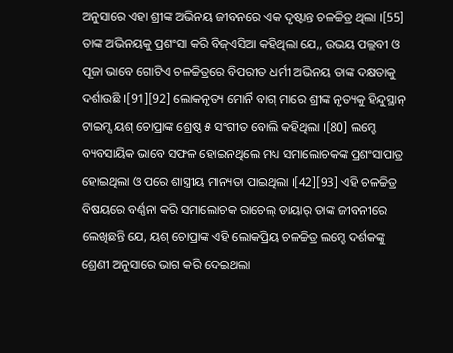ଅନୁସାରେ ଏହା ଶ୍ରୀଙ୍କ ଅଭିନୟ ଜୀବନରେ ଏକ ଦୃଷ୍ଟାନ୍ତ ଚଳଚ୍ଚିତ୍ର ଥିଲା ।[55] ତାଙ୍କ ଅଭିନୟକୁ ପ୍ରଶଂସା କରି ବିଜ୍ଏସିଆ କହିଥିଲା ଯେ,, ଉଭୟ ପଲ୍ଲବୀ ଓ ପୂଜା ଭାବେ ଗୋଟିଏ ଚଳଚ୍ଚିତ୍ରରେ ବିପରୀତ ଧର୍ମୀ ଅଭିନୟ ତାଙ୍କ ଦକ୍ଷତାକୁ ଦର୍ଶାଉଛି ।[91][92] ଲୋକନୃତ୍ୟ ମୋର୍ନି ବାଗ୍ ମାରେ ଶ୍ରୀଙ୍କ ନୃତ୍ୟକୁ ହିନ୍ଦୁସ୍ଥାନ୍ ଟାଇମ୍ସ ୟଶ୍ ଚୋପ୍ରାଙ୍କ ଶ୍ରେଷ୍ଠ ୫ ସଂଗୀତ ବୋଲି କହିଥିଲା ।[80] ଲମ୍ହେ ବ୍ୟବସାୟିକ ଭାବେ ସଫଳ ହୋଇନଥିଲେ ମଧ୍ୟ ସମାଲୋଚକଙ୍କ ପ୍ରଶଂସାପାତ୍ର ହୋଇଥିଲା ଓ ପରେ ଶାସ୍ତ୍ରୀୟ ମାନ୍ୟତା ପାଇଥିଲା ।[42][93] ଏହି ଚଳଚ୍ଚିତ୍ର ବିଷୟରେ ବର୍ଣ୍ଣନା କରି ସମାଲୋଚକ ରାଚେଲ୍ ଡାୟାର୍ ତାଙ୍କ ଜୀବନୀରେ ଲେଖିଛନ୍ତି ଯେ, ୟଶ୍ ଚୋପ୍ରାଙ୍କ ଏହି ଲୋକପ୍ରିୟ ଚଳଚ୍ଚିତ୍ର ଲମ୍ହେ ଦର୍ଶକଙ୍କୁ ଶ୍ରେଣୀ ଅନୁସାରେ ଭାଗ କରି ଦେଇଥଲା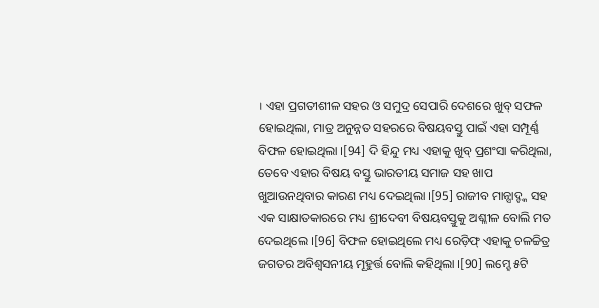। ଏହା ପ୍ରଗତୀଶୀଳ ସହର ଓ ସମୁଦ୍ର ସେପାରି ଦେଶରେ ଖୁବ୍ ସଫଳ ହୋଇଥିଲା, ମାତ୍ର ଅନୁନ୍ନତ ସହରରେ ବିଷୟବସ୍ତୁ ପାଇଁ ଏହା ସମ୍ପୂର୍ଣ୍ଣ ବିଫଳ ହୋଇଥିଲା ।[94] ଦି ହିନ୍ଦୁ ମଧ୍ୟ ଏହାକୁ ଖୁବ୍ ପ୍ରଶଂସା କରିଥିଲା, ତେବେ ଏହାର ବିଷୟ ବସ୍ତୁ ଭାରତୀୟ ସମାଜ ସହ ଖାପ ଖୁଆଉନଥିବାର କାରଣ ମଧ୍ୟ ଦେଇଥିଲା ।[95] ରାଜୀବ ମାନ୍ସାଦ୍ଙ୍କ ସହ ଏକ ସାକ୍ଷାତକାରରେ ମଧ୍ୟ ଶ୍ରୀଦେବୀ ବିଷୟବସ୍ତୁକୁ ଅଶ୍ଳୀଳ ବୋଲି ମତ ଦେଇଥିଲେ ।[96] ବିଫଳ ହୋଇଥିଲେ ମଧ୍ୟ ରେଡ଼ିଫ୍ ଏହାକୁ ଚଳଚ୍ଚିତ୍ର ଜଗତର ଅବିଶ୍ୱସନୀୟ ମୂହୁର୍ତ୍ତ ବୋଲି କହିଥିଲା ।[90] ଲମ୍ହେ ୫ଟି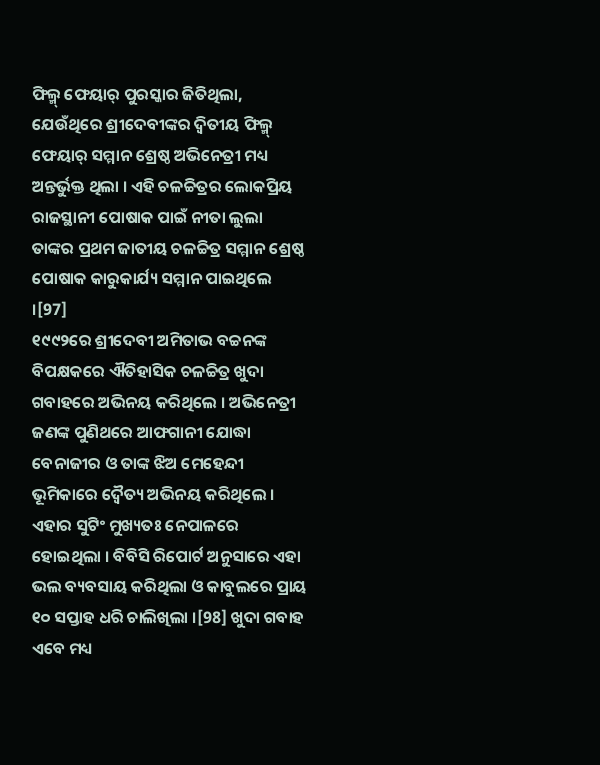ଫିଲ୍ମ୍ ଫେୟାର୍ ପୁରସ୍କାର ଜିତିଥିଲା, ଯେଉଁଥିରେ ଶ୍ରୀଦେବୀଙ୍କର ଦ୍ୱିତୀୟ ଫିଲ୍ମ୍ ଫେୟାର୍ ସମ୍ମାନ ଶ୍ରେଷ୍ଠ ଅଭିନେତ୍ରୀ ମଧ୍ୟ ଅନ୍ତର୍ଭୁକ୍ତ ଥିଲା । ଏହି ଚଳଚ୍ଚିତ୍ରର ଲୋକପ୍ରିୟ ରାଜସ୍ଥାନୀ ପୋଷାକ ପାଇଁ ନୀତା ଲୁଲା ତାଙ୍କର ପ୍ରଥମ ଜାତୀୟ ଚଳଚ୍ଚିତ୍ର ସମ୍ମାନ ଶ୍ରେଷ୍ଠ ପୋଷାକ କାରୁକାର୍ଯ୍ୟ ସମ୍ମାନ ପାଇଥିଲେ ।[97]
୧୯୯୨ରେ ଶ୍ରୀଦେବୀ ଅମିତାଭ ବଚ୍ଚନଙ୍କ ବିପକ୍ଷକରେ ଐତିହାସିକ ଚଳଚ୍ଚିତ୍ର ଖୁଦା ଗବାହରେ ଅଭିନୟ କରିଥିଲେ । ଅଭିନେତ୍ରୀ ଜଣଙ୍କ ପୁଣିଥରେ ଆଫଗାନୀ ଯୋଦ୍ଧା ବେନାଜୀର ଓ ତାଙ୍କ ଝିଅ ମେହେନ୍ଦୀ ଭୂମିକାରେ ଦ୍ୱୈତ୍ୟ ଅଭିନୟ କରିଥିଲେ । ଏହାର ସୁଟିଂ ମୁଖ୍ୟତଃ ନେପାଳରେ ହୋଇଥିଲା । ବିବିସି ରିପୋର୍ଟ ଅନୁସାରେ ଏହା ଭଲ ବ୍ୟବସାୟ କରିଥିଲା ଓ କାବୁଲରେ ପ୍ରାୟ ୧୦ ସପ୍ତାହ ଧରି ଚାଲିଖିଲା ।[98] ଖୁଦା ଗବାହ ଏବେ ମଧ୍ୟ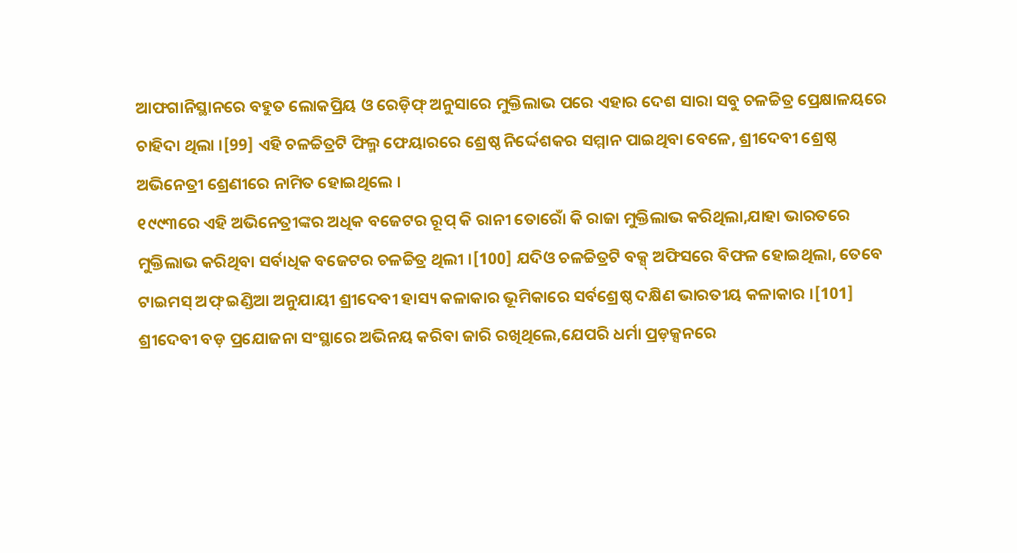ଆଫଗାନିସ୍ଥାନରେ ବହୁତ ଲୋକପ୍ରିୟ ଓ ରେଡ଼ିଫ୍ ଅନୁସାରେ ମୁକ୍ତିଲାଭ ପରେ ଏହାର ଦେଶ ସାରା ସବୁ ଚଳଚ୍ଚିତ୍ର ପ୍ରେକ୍ଷାଳୟରେ ଚାହିଦା ଥିଲା ।[99] ଏହି ଚଳଚ୍ଚିତ୍ରଟି ଫିଲ୍ମ ଫେୟାରରେ ଶ୍ରେଷ୍ଠ ନିର୍ଦ୍ଦେଶକର ସମ୍ମାନ ପାଇଥିବା ବେଳେ, ଶ୍ରୀଦେବୀ ଶ୍ରେଷ୍ଠ ଅଭିନେତ୍ରୀ ଶ୍ରେଣୀରେ ନାମିତ ହୋଇଥିଲେ ।
୧୯୯୩ରେ ଏହି ଅଭିନେତ୍ରୀଙ୍କର ଅଧିକ ବଜେଟର ରୂପ୍ କି ରାନୀ ତୋରୋଁ କି ରାଜା ମୁକ୍ତିଲାଭ କରିଥିଲା,ଯାହା ଭାରତରେ ମୁକ୍ତିଲାଭ କରିଥିବା ସର୍ବାଧିକ ବଜେଟର ଚଳଚ୍ଚିତ୍ର ଥିଲୀ ।[100] ଯଦିଓ ଚଳଚ୍ଚିତ୍ରଟି ବକ୍ସ୍ ଅଫିସରେ ବିଫଳ ହୋଇଥିଲା, ତେବେ ଟାଇମସ୍ ଅଫ୍ ଇଣ୍ଡିଆ ଅନୁଯାୟୀ ଶ୍ରୀଦେବୀ ହାସ୍ୟ କଳାକାର ଭୂମିକାରେ ସର୍ବଶ୍ରେଷ୍ଠ ଦକ୍ଷିଣ ଭାରତୀୟ କଳାକାର ।[101]
ଶ୍ରୀଦେବୀ ବଡ଼ ପ୍ରଯୋଜନା ସଂସ୍ଥାରେ ଅଭିନୟ କରିବା ଜାରି ରଖିଥିଲେ,ଯେପରି ଧର୍ମା ପ୍ରଡ଼କ୍ସନରେ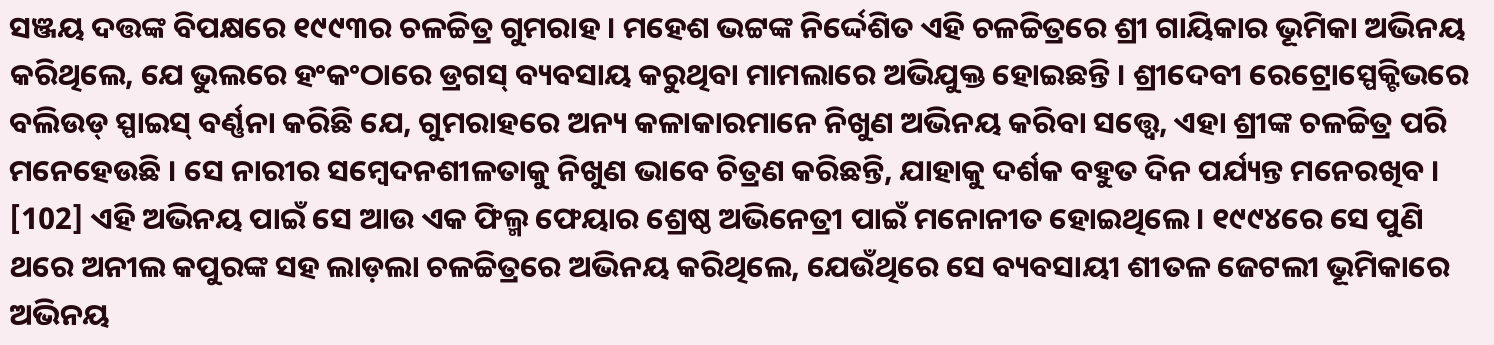ସଞ୍ଜୟ ଦତ୍ତଙ୍କ ବିପକ୍ଷରେ ୧୯୯୩ର ଚଳଚ୍ଚିତ୍ର ଗୁମରାହ । ମହେଶ ଭଟ୍ଟଙ୍କ ନିର୍ଦ୍ଦେଶିତ ଏହି ଚଳଚ୍ଚିତ୍ରରେ ଶ୍ରୀ ଗାୟିକାର ଭୂମିକା ଅଭିନୟ କରିଥିଲେ, ଯେ ଭୁଲରେ ହଂକଂଠାରେ ଡ୍ରଗସ୍ ବ୍ୟବସାୟ କରୁଥିବା ମାମଲାରେ ଅଭିଯୁକ୍ତ ହୋଇଛନ୍ତି । ଶ୍ରୀଦେବୀ ରେଟ୍ରୋସ୍ପେକ୍ଟିଭରେ ବଲିଉଡ୍ ସ୍ପାଇସ୍ ବର୍ଣ୍ଣନା କରିଛି ଯେ, ଗୁମରାହରେ ଅନ୍ୟ କଳାକାରମାନେ ନିଖୁଣ ଅଭିନୟ କରିବା ସତ୍ତ୍ୱେ, ଏହା ଶ୍ରୀଙ୍କ ଚଳଚ୍ଚିତ୍ର ପରି ମନେହେଉଛି । ସେ ନାରୀର ସମ୍ବେଦନଶୀଳତାକୁ ନିଖୁଣ ଭାବେ ଚିତ୍ରଣ କରିଛନ୍ତି, ଯାହାକୁ ଦର୍ଶକ ବହୁତ ଦିନ ପର୍ଯ୍ୟନ୍ତ ମନେରଖିବ । [102] ଏହି ଅଭିନୟ ପାଇଁ ସେ ଆଉ ଏକ ଫିଲ୍ମ ଫେୟାର ଶ୍ରେଷ୍ଠ ଅଭିନେତ୍ରୀ ପାଇଁ ମନୋନୀତ ହୋଇଥିଲେ । ୧୯୯୪ରେ ସେ ପୁଣି ଥରେ ଅନୀଲ କପୁରଙ୍କ ସହ ଲାଡ଼ଲା ଚଳଚ୍ଚିତ୍ରରେ ଅଭିନୟ କରିଥିଲେ, ଯେଉଁଥିରେ ସେ ବ୍ୟବସାୟୀ ଶୀତଳ ଜେଟଲୀ ଭୂମିକାରେ ଅଭିନୟ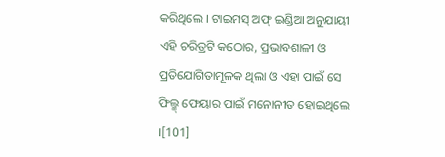କରିଥିଲେ । ଟାଇମସ୍ ଅଫ୍ ଇଣ୍ଡିଆ ଅନୁଯାୟୀ ଏହି ଚରିତ୍ରଟି କଠୋର, ପ୍ରଭାବଶାଳୀ ଓ ପ୍ରତିଯୋଗିତାମୂଳକ ଥିଲା ଓ ଏହା ପାଇଁ ସେ ଫିଲ୍ମ୍ ଫେୟାର ପାଇଁ ମନୋନୀତ ହୋଇଥିଲେ ।[101]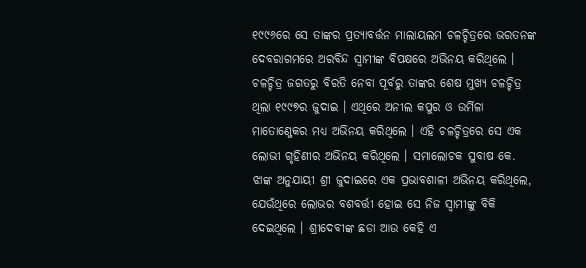୧୯୯୬ରେ ସେ ତାଙ୍କର ପ୍ରତ୍ୟାବର୍ତ୍ତନ ମାଲାୟଲମ ଚଳଚ୍ଚିତ୍ରରେ ଭରତନଙ୍କ ଦେବରାଗମରେ ଅରବିନ୍ଦ ସ୍ୱାମୀଙ୍କ ବିପକ୍ଷରେ ଅଭିନୟ କରିଥିଲେ ।
ଚଳଚ୍ଚିତ୍ର ଜଗତରୁ ବିରତି ନେବା ପୂର୍ବରୁ ତାଙ୍କର ଶେଷ ମୁଖ୍ୟ ଚଳଚ୍ଚିତ୍ର ଥିଲା ୧୯୯୭ର ଜୁଦାଇ । ଏଥିରେ ଅନୀଲ କପୁର ଓ ଉର୍ମିଳା ମାତୋଣ୍ଜେକର ମଧ୍ୟ ଅଭିନୟ କରିଥିଲେ । ଏହି ଚଳଚ୍ଚିତ୍ରରେ ସେ ଏକ ଲୋଭୀ ଗୃହିଣୀର ଅଭିନୟ କରିଥିଲେ । ସମାଲୋଚକ ସୁବାଷ କେ. ଝାଙ୍କ ଅନୁଯାୟୀ ଶ୍ରୀ ଜୁଦାଇରେ ଏକ ପ୍ରଭାବଶାଳୀ ଅଭିନୟ କରିଥିଲେ, ଯେଉଁଥିରେ ଲୋଭର ବଶବର୍ତ୍ତୀ ହୋଇ ସେ ନିଜ ସ୍ୱାମୀଙ୍କୁ ବିକି ଦେଇଥିଲେ । ଶ୍ରୀଦେବୀଙ୍କ ଛଡା ଆଉ କେହି ଏ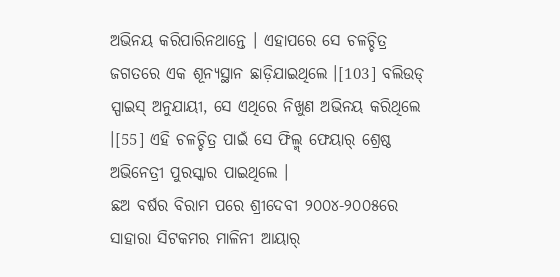ଅଭିନୟ କରିପାରିନଥାନ୍ତେ । ଏହାପରେ ସେ ଚଳଚ୍ଚିତ୍ର ଜଗତରେ ଏକ ଶୂନ୍ୟସ୍ଥାନ ଛାଡ଼ିଯାଇଥିଲେ ।[103] ବଲିଉଡ୍ ସ୍ପାଇସ୍ ଅନୁଯାୟୀ, ସେ ଏଥିରେ ନିଖୁଣ ଅଭିନୟ କରିଥିଲେ ।[55] ଏହି ଚଳଚ୍ଚିତ୍ର ପାଇଁ ସେ ଫିଲ୍ମ୍ ଫେୟାର୍ ଶ୍ରେଷ୍ଠ ଅଭିନେତ୍ରୀ ପୁରସ୍କାର ପାଇଥିଲେ ।
ଛଅ ବର୍ଷର ବିରାମ ପରେ ଶ୍ରୀଦେବୀ ୨୦୦୪-୨୦୦୫ରେ ସାହାରା ସିଟକମର ମାଳିନୀ ଆୟାର୍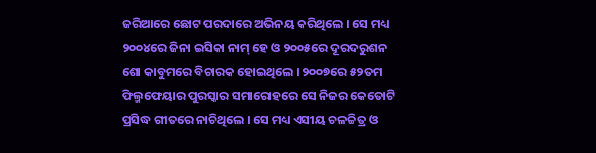ଜରିଆରେ ଛୋଟ ପରଦାରେ ଅଭିନୟ କରିଥିଲେ । ସେ ମଧ୍ୟ ୨୦୦୪ରେ ଜିନା ଇସିକା ନାମ୍ ହେ ଓ ୨୦୦୫ରେ ଦୂରଦରୁଶନ ଶୋ କାବୁମରେ ବିଚାରକ ହୋଇଥିଲେ । ୨୦୦୭ରେ ୫୨ତମ ଫିଲ୍ମଫେୟାର ପୁରସ୍କାର ସମାରୋହରେ ସେ ନିଜର କେତୋଟି ପ୍ରସିଦ୍ଧ ଗୀତରେ ନାଚିଥିଲେ । ସେ ମଧ୍ୟ ଏସୀୟ ଚଳଚ୍ଚିତ୍ର ଓ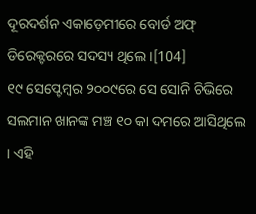ଦୂରଦର୍ଶନ ଏକାଡ଼େମୀରେ ବୋର୍ଡ ଅଫ୍ ଡିରେକ୍ଟରରେ ସଦସ୍ୟ ଥିଲେ ।[104]
୧୯ ସେପ୍ଟେମ୍ବର ୨୦୦୯ରେ ସେ ସୋନି ଚିଭିରେ ସଲମାନ ଖାନଙ୍କ ମଞ୍ଚ ୧୦ କା ଦମରେ ଆସିଥିଲେ । ଏହି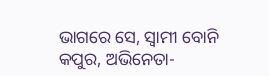ଭାଗରେ ସେ, ସ୍ୱାମୀ ବୋନି କପୁର, ଅଭିନେତା-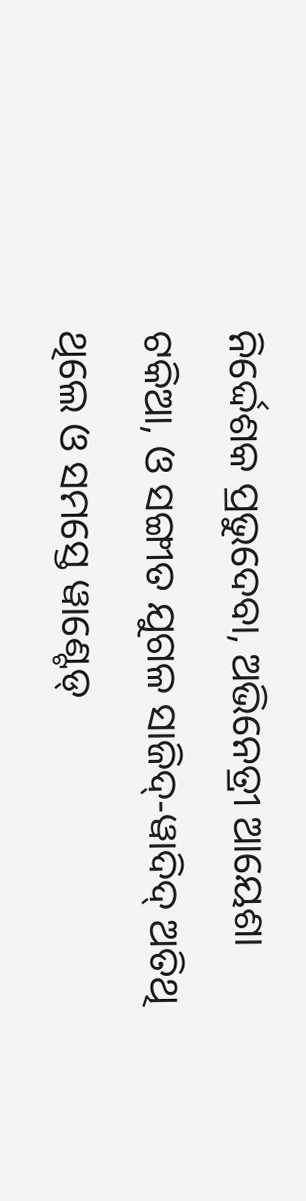ନିର୍ଦ୍ଦେଶକ ପ୍ରଭୁଦେବା, ଅଭିନେତ୍ରୀ ଆୟେଶା ଟକିଆ, ଓ ସଙ୍ଗୀତ ଯୁଗଳ ସାଜିଦ୍-ୱାଦିଦ୍ ଅତିଥି ଥିଲେ ଓ ସମସ୍ତେ ୱାଣ୍ଟେଡ୍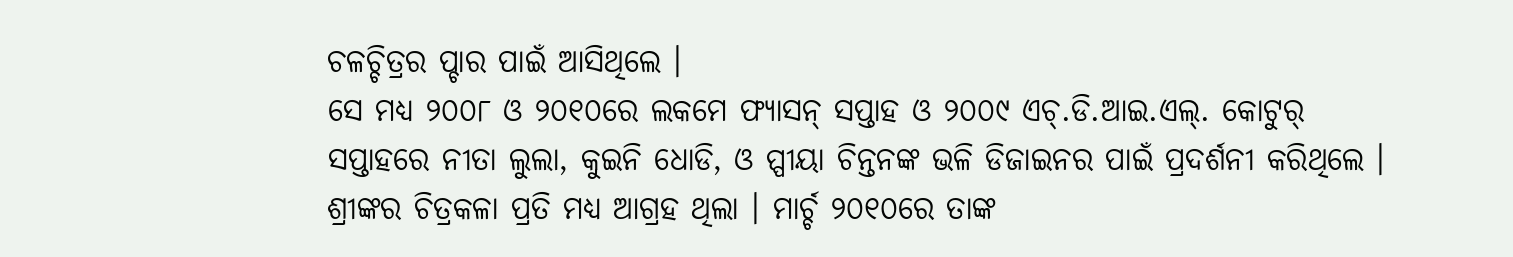ଚଳଚ୍ଚିତ୍ରର ପ୍ଚାର ପାଇଁ ଆସିଥିଲେ ।
ସେ ମଧ୍ୟ ୨୦୦୮ ଓ ୨୦୧୦ରେ ଲକମେ ଫ୍ୟାସନ୍ ସପ୍ତାହ ଓ ୨୦୦୯ ଏଚ୍.ଡି.ଆଇ.ଏଲ୍. କୋଟୁର୍ ସପ୍ତାହରେ ନୀତା ଲୁଲା, କୁଇନି ଧୋଡି, ଓ ପ୍ପୀୟା ଚିନ୍ତନଙ୍କ ଭଳି ଡିଜାଇନର ପାଇଁ ପ୍ରଦର୍ଶନୀ କରିଥିଲେ ।
ଶ୍ରୀଙ୍କର ଚିତ୍ରକଳା ପ୍ରତି ମଧ୍ୟ ଆଗ୍ରହ ଥିଲା । ମାର୍ଚ୍ଚ ୨୦୧୦ରେ ତାଙ୍କ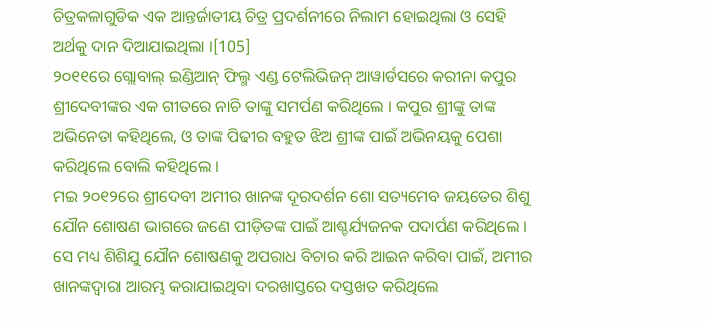ଚିତ୍ରକଳାଗୁଡିକ ଏକ ଆନ୍ତର୍ଜାତୀୟ ଚିତ୍ର ପ୍ରଦର୍ଶନୀରେ ନିଲାମ ହୋଇଥିଲା ଓ ସେହି ଅର୍ଥକୁ ଦାନ ଦିଆଯାଇଥିଲା ।[105]
୨୦୧୧ରେ ଗ୍ଲୋବାଲ୍ ଇଣ୍ଡିଆନ୍ ଫିଲ୍ମ ଏଣ୍ଡ ଟେଲିଭିଜନ୍ ଆୱାର୍ଡସରେ କରୀନା କପୁର ଶ୍ରୀଦେବୀଙ୍କର ଏକ ଗୀତରେ ନାଚି ତାଙ୍କୁ ସମର୍ପଣ କରିଥିଲେ । କପୁର ଶ୍ରୀଙ୍କୁ ତାଙ୍କ ଅଭିନେତା କହିଥିଲେ, ଓ ତାଙ୍କ ପିଢୀର ବହୁତ ଝିଅ ଶ୍ରୀଙ୍କ ପାଇଁ ଅଭିନୟକୁ ପେଶା କରିଥିଲେ ବୋଲି କହିଥିଲେ ।
ମଇ ୨୦୧୨ରେ ଶ୍ରୀଦେବୀ ଅମୀର ଖାନଙ୍କ ଦୂରଦର୍ଶନ ଶୋ ସତ୍ୟମେବ ଜୟତେର ଶିଶୁ ଯୌନ ଶୋଷଣ ଭାଗରେ ଜଣେ ପୀଡ଼ିତଙ୍କ ପାଇଁ ଆଶ୍ଚର୍ଯ୍ୟଜନକ ପଦାର୍ପଣ କରିଥିଲେ । ସେ ମଧ୍ୟ ଶିଶିଯୁ ଯୌନ ଶୋଷଣକୁ ଅପରାଧ ବିଚାର କରି ଆଇନ କରିବା ପାଇଁ, ଅମୀର ଖାନଙ୍କଦ୍ୱାରା ଆରମ୍ଭ କରାଯାଇଥିବା ଦରଖାସ୍ତରେ ଦସ୍ତଖତ କରିଥିଲେ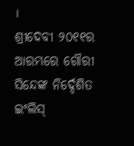।
ଶ୍ରୀଦେବୀ ୨୦୧୧ର ଆରମ୍ଭରେ ଗୌରୀ ସିନ୍ଦେଙ୍କ ନିର୍ଦ୍ଦେଶିତ ଇଂଲିସ୍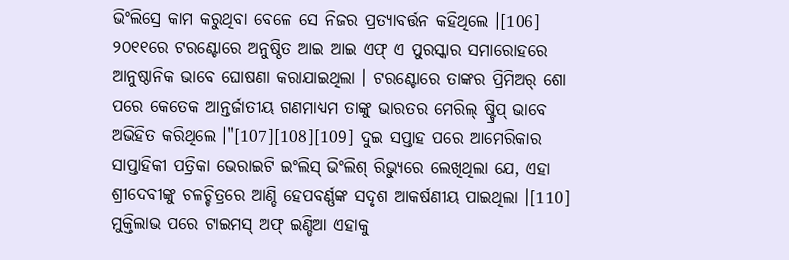ଭିଂଲିସ୍ରେ କାମ କରୁଥିବା ବେଳେ ସେ ନିଜର ପ୍ରତ୍ୟାବର୍ତ୍ତନ କହିଥିଲେ ।[106] ୨୦୧୧ରେ ଟରଣ୍ଟୋରେ ଅନୁଷ୍ଠିତ ଆଇ ଆଇ ଏଫ୍ ଏ ପୁରସ୍କାର ସମାରୋହରେ ଆନୁଷ୍ଠାନିକ ଭାବେ ଘୋଷଣା କରାଯାଇଥିଲା । ଟରଣ୍ଟୋରେ ତାଙ୍କର ପ୍ରିମିଅର୍ ଶୋ ପରେ କେତେକ ଆନ୍ତର୍ଜାତୀୟ ଗଣମାଧ୍ୟମ ତାଙ୍କୁ ଭାରତର ମେରିଲ୍ ଷ୍ଟ୍ରିପ୍ ଭାବେ ଅଭିହିତ କରିଥିଲେ ।"[107][108][109] ଦୁଇ ସପ୍ତାହ ପରେ ଆମେରିକାର ସାପ୍ତାହିକୀ ପତ୍ରିକା ଭେରାଇଟି ଇଂଲିସ୍ ଭିଂଲିଶ୍ ରିଭ୍ୟୁରେ ଲେଖିଥିଲା ଯେ, ଏହା ଶ୍ରୀଦେବୀଙ୍କୁ ଚଳଚ୍ଚିତ୍ରରେ ଆଣ୍ଡି ହେପବର୍ଣ୍ଣଙ୍କ ସଦୃଶ ଆକର୍ଷଣୀୟ ପାଇଥିଲା ।[110]
ମୁକ୍ତିଲାଭ ପରେ ଟାଇମସ୍ ଅଫ୍ ଇଣ୍ଡିଆ ଏହାକୁ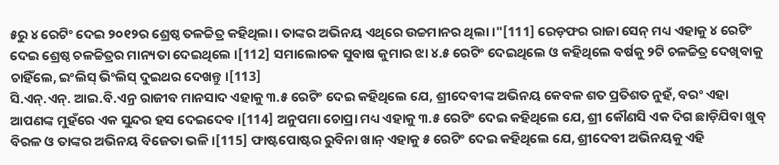୫ରୁ ୪ ରେଟିଂ ଦେଇ ୨୦୧୨ର ଶ୍ରେଷ୍ଠ ତଳଚ୍ଚିତ୍ର କହିଥିଲା । ତାଙ୍କର ଅଭିନୟ ଏଥିରେ ଉଚ୍ଚମାନର ଥିଲା ।"[111] ରେଡ଼ଫର ରାଜା ସେନ୍ ମଧ୍ୟ ଏହାକୁ ୪ ରେଟିଂ ଦେଇ ଶ୍ରେଷ୍ଠ ଚଳଚ୍ଚିତ୍ରର ମାନ୍ୟତା ଦେଇଥିଲେ ।[112] ସମାଲୋଚକ ସୁବାଷ କୁମାର ଝା ୪.୫ ରେଟିଂ ଦେଇଥିଲେ ଓ କହିଥିଲେ ବର୍ଷକୁ ୨ଟି ଚଳଚ୍ଚିତ୍ର ଦେଖିବାକୁ ଚାହିଁଲେ, ଇଂଲିସ୍ ଭିଂଲିସ୍ ଦୁଇଥର ଦେଖନ୍ତୁ ।[113]
ସି.ଏନ୍.ଏନ୍. ଆଇ.ବି.ଏନ୍ର ରାଜୀବ ମାନସାଦ ଏହାକୁ ୩.୫ ରେଟିଂ ଦେଇ କହିଥିଲେ ଯେ, ଶ୍ରୀଦେବୀଙ୍କ ଅଭିନୟ କେବଳ ଶତ ପ୍ରତିଶତ ନୁହଁ, ବରଂ ଏହା ଆପଣଙ୍କ ମୁହଁରେ ଏକ ସୁନ୍ଦର ହସ ଦେଇଦେବ ।[114] ଅନୁପମା ଚୋପ୍ରା ମଧ୍ୟ ଏହାକୁ ୩.୫ ରେଟିଂ ଦେଇ କହିଥିଲେ ଯେ, ଶ୍ରୀ କୌଣସି ଏକ ଦିଗ ଛାଡ଼ିଯିବା ଖୁବ୍ ବିରଳ ଓ ତାଙ୍କର ଅଭିନୟ ବିଜେତା ଭଳି ।[115] ଫାଷ୍ଟପୋଷ୍ଟର ରୁବିନା ଖାନ୍ ଏହାକୁ ୫ ରେଟିଂ ଦେଇ କହିଥିଲେ ଯେ, ଶ୍ରୀଦେବୀ ଅଭିନୟକୁ ଏହି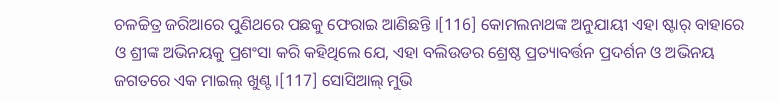ଚଳଚ୍ଚିତ୍ର ଜରିଆରେ ପୁଣିଥରେ ପଛକୁ ଫେରାଇ ଆଣିଛନ୍ତି ।[116] କୋମଲନାଥଙ୍କ ଅନୁଯାୟୀ ଏହା ଷ୍ଟାର୍ ବାହାରେ ଓ ଶ୍ରୀଙ୍କ ଅଭିନୟକୁ ପ୍ରଶଂସା କରି କହିଥିଲେ ଯେ, ଏହା ବଲିଉଡର ଶ୍ରେଷ୍ଠ ପ୍ରତ୍ୟାବର୍ତ୍ତନ ପ୍ରଦର୍ଶନ ଓ ଅଭିନୟ ଜଗତରେ ଏକ ମାଇଲ୍ ଖୁଣ୍ଟ ।[117] ସୋସିଆଲ୍ ମୁଭି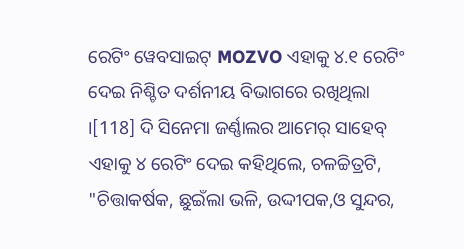ରେଟିଂ ୱେବସାଇଟ୍ MOZVO ଏହାକୁ ୪.୧ ରେଟିଂ ଦେଇ ନିଶ୍ଚିତ ଦର୍ଶନୀୟ ବିଭାଗରେ ରଖିଥିଲା ।[118] ଦି ସିନେମା ଜର୍ଣ୍ଣାଲର ଆମେର୍ ସାହେବ୍ ଏହାକୁ ୪ ରେଟିଂ ଦେଇ କହିଥିଲେ, ଚଳଚ୍ଚିତ୍ରଟି, "ଚିତ୍ତାକର୍ଷକ, ଛୁଇଁଲା ଭଳି, ଉଦ୍ଦୀପକ,ଓ ସୁନ୍ଦର,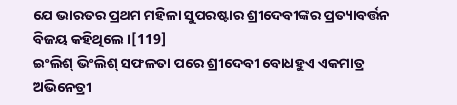ଯେ ଭାରତର ପ୍ରଥମ ମହିଳା ସୁପରଷ୍ଟାର ଶ୍ରୀଦେବୀଙ୍କର ପ୍ରତ୍ୟାବର୍ତ୍ତନ ବିଜୟ କହିଥିଲେ ।[119]
ଇଂଲିଶ୍ ଭିଂଲିଶ୍ ସଫଳତା ପରେ ଶ୍ରୀଦେବୀ ବୋଧହୁଏ ଏକମାତ୍ର ଅଭିନେତ୍ରୀ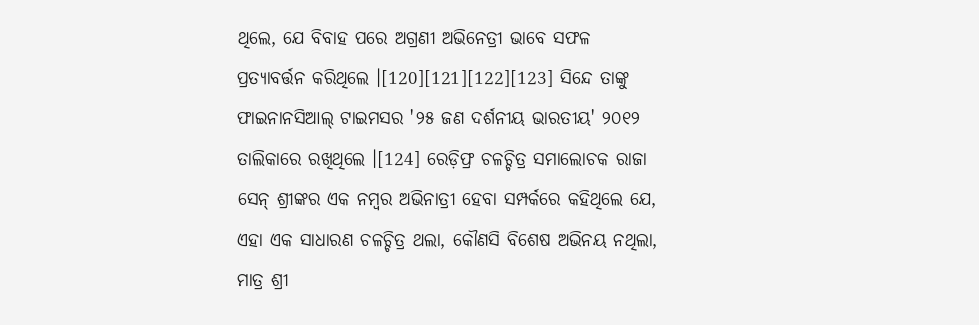ଥିଲେ, ଯେ ବିବାହ ପରେ ଅଗ୍ରଣୀ ଅଭିନେତ୍ରୀ ଭାବେ ସଫଳ ପ୍ରତ୍ୟାବର୍ତ୍ତନ କରିଥିଲେ ।[120][121][122][123] ସିନ୍ଦେ ତାଙ୍କୁ ଫାଇନାନସିଆଲ୍ ଟାଇମସର '୨୫ ଜଣ ଦର୍ଶନୀୟ ଭାରତୀୟ' ୨୦୧୨ ତାଲିକାରେ ରଖିଥିଲେ ।[124] ରେଡ଼ିଫ୍ର ଚଳଚ୍ଚିତ୍ର ସମାଲୋଚକ ରାଜା ସେନ୍ ଶ୍ରୀଙ୍କର ଏକ ନମ୍ବର ଅଭିନାତ୍ରୀ ହେବା ସମ୍ପର୍କରେ କହିଥିଲେ ଯେ, ଏହା ଏକ ସାଧାରଣ ଚଳଚ୍ଚିତ୍ର ଥଲା, କୌଣସି ବିଶେଷ ଅଭିନୟ ନଥିଲା, ମାତ୍ର ଶ୍ରୀ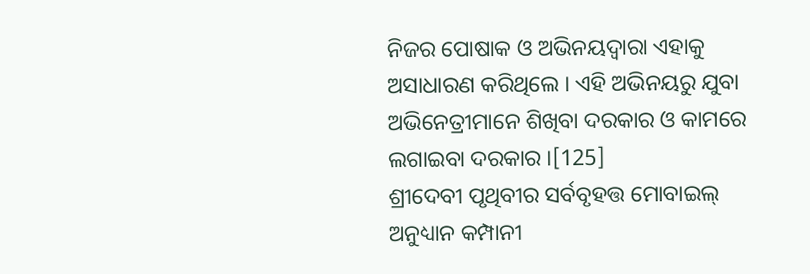ନିଜର ପୋଷାକ ଓ ଅଭିନୟଦ୍ୱାରା ଏହାକୁ ଅସାଧାରଣ କରିଥିଲେ । ଏହି ଅଭିନୟରୁ ଯୁବା ଅଭିନେତ୍ରୀମାନେ ଶିଖିବା ଦରକାର ଓ କାମରେ ଲଗାଇବା ଦରକାର ।[125]
ଶ୍ରୀଦେବୀ ପୃଥିବୀର ସର୍ବବୃହତ୍ତ ମୋବାଇଲ୍ ଅନୁଧ୍ୟାନ କମ୍ପାନୀ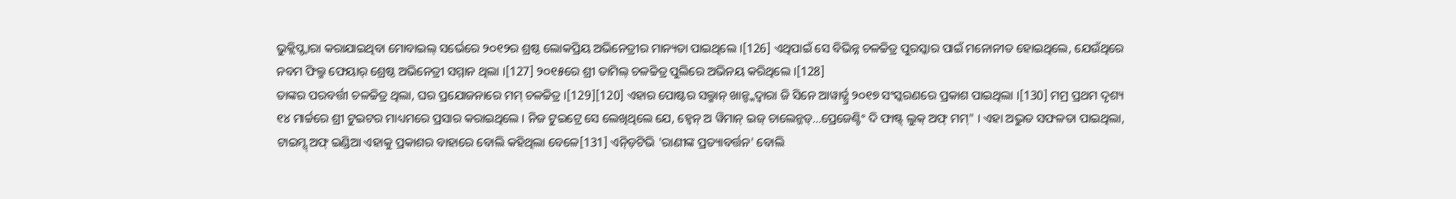ଭୁକ୍ଲିପ୍ଦ୍ୱାରା କରାଯାଇଥିବା ମୋବାଇଲ୍ ସର୍ଭେରେ ୨୦୧୨ର ଶ୍ରଷ୍ଠ ଲୋକପ୍ରିୟ ଅଭିନେତ୍ରୀର ମାନ୍ୟତା ପାଇଥିଲେ ।[126] ଏଥିପାଇଁ ସେ ବିଭିନ୍ନ ଚଳଚ୍ଚିତ୍ର ପୁରସ୍କାର ପାଇଁ ମନୋନୀତ ହୋଇଥିଲେ, ଯେଉଁଥିରେ ନବମ ଫିଲ୍ମ ଫେୟାର୍ ଶ୍ରେଷ୍ଠ ଅଭିନେତ୍ରୀ ସମ୍ମାନ ଥିଲା ।[127] ୨୦୧୫ରେ ଶ୍ରୀ ତାମିଲ୍ ଚଳଚ୍ଚିତ୍ର ପୁଲିରେ ଅଭିନୟ କରିଥିଲେ ।[128]
ତାଙ୍କର ପରବର୍ତ୍ତୀ ଚଳଚ୍ଚିତ୍ର ଥିଲା, ଘର ପ୍ରଯୋଜନାରେ ମମ୍ ଚଳଚ୍ଚିତ୍ର ।[129][120] ଏହାର ପୋଷ୍ଟର ସଲ୍ମାନ୍ ଖାନ୍ଙ୍କଦ୍ୱାରା ଜି ସିନେ ଆୱାର୍ଡ୍ସ୍ର ୨୦୧୭ ସଂସ୍କରଣରେ ପ୍ରକାଶ ପାଇଥିଲା ।[130] ମମ୍ର ପ୍ରଥମ ଦୃଶ୍ୟ ୧୪ ମାର୍ଚ୍ଚରେ ଶ୍ରୀ ଟୁଇଟର ମାଧ୍ୟମରେ ପ୍ରସାର କରାଇଥିଲେ । ନିଜ ଟୁଇଟ୍ରେ ସେ ଲେଖିଥିଲେ ଯେ, ହ୍ୱେନ୍ ଅ ୱିମାନ୍ ଇଜ୍ ଚାଲେନ୍ଜଡ୍...ପ୍ରେଜେଣ୍ଟିଂ ଦି ଫାଷ୍ଟ୍ ଲୁକ୍ ଅଫ୍ ମମ୍" । ଏହା ଅଦ୍ଭୁତ ସଫଳତା ପାଇଥିଲା, ଟାଇମ୍ସ୍ ଅଫ୍ ଇଣ୍ଡିଆ ଏହାକୁ ପ୍ରକାଶର ବାହାରେ ବୋଲି କହିଥିଲା ବେଳେ[131] ଏନ୍ଡ଼ିଟିଭି 'ରାଣୀଙ୍କ ପ୍ରତ୍ୟାବର୍ତ୍ତନ' ବୋଲି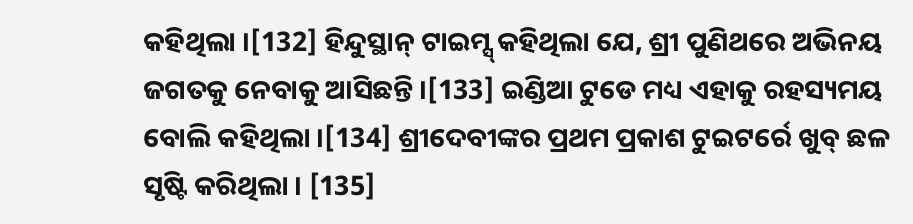କହିଥିଲା ।[132] ହିନ୍ଦୁସ୍ଥାନ୍ ଟାଇମ୍ସ୍ କହିଥିଲା ଯେ, ଶ୍ରୀ ପୁଣିଥରେ ଅଭିନୟ ଜଗତକୁ ନେବାକୁ ଆସିଛନ୍ତି ।[133] ଇଣ୍ଡିଆ ଟୁଡେ ମଧ୍ୟ ଏହାକୁ ରହସ୍ୟମୟ ବୋଲି କହିଥିଲା ।[134] ଶ୍ରୀଦେବୀଙ୍କର ପ୍ରଥମ ପ୍ରକାଶ ଟୁଇଟର୍ରେ ଖୁବ୍ ଛଳ ସୃଷ୍ଟି କରିଥିଲା । [135]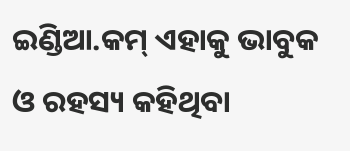ଇଣ୍ଡିଆ.କମ୍ ଏହାକୁ ଭାବୁକ ଓ ରହସ୍ୟ କହିଥିବା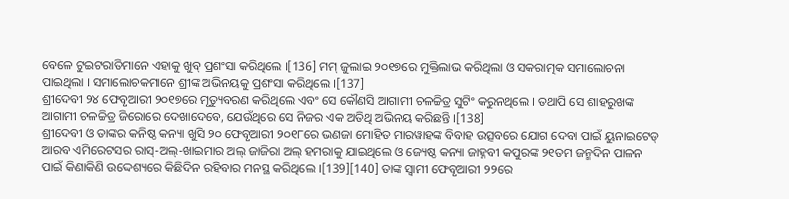ବେଳେ ଟୁଇଟରାତିମାନେ ଏହାକୁ ଖୁବ୍ ପ୍ରଶଂସା କରିଥିଲେ ।[136] ମମ୍ ଜୁଲାଇ ୨୦୧୭ରେ ମୁକ୍ତିଲାଭ କରିଥିଲା ଓ ସକରାତ୍ମକ ସମାଲୋଚନା ପାଇଥିଲା । ସମାଲୋଚକମାନେ ଶ୍ରୀଙ୍କ ଅଭିନୟକୁ ପ୍ରଶଂସା କରିଥିଲେ ।[137]
ଶ୍ରୀଦେବୀ ୨୪ ଫେବୃଆରୀ ୨୦୧୭ରେ ମୃତ୍ୟୁବରଣ କରିଥିଲେ ଏବଂ ସେ କୌଣସି ଆଗାମୀ ଚଳଚ୍ଚିତ୍ର ସୁଟିଂ କରୁନଥିଲେ । ତଥାପି ସେ ଶାହରୁଖଙ୍କ ଆଗାମୀ ଚଳଚ୍ଚିତ୍ର ଜିରୋରେ ଦେଖାଦେବେ, ଯେଉଁଥିରେ ସେ ନିଜର ଏକ ଅତିଥି ଅଭିନୟ କରିଛନ୍ତି ।[138]
ଶ୍ରୀଦେବୀ ଓ ତାଙ୍କର କନିଷ୍ଠ କନ୍ୟା ଖୁସି ୨୦ ଫେବୃଆରୀ ୨୦୧୮ରେ ଭଣଜା ମୋହିତ ମାରୱାହଙ୍କ ବିବାହ ଉତ୍ସବରେ ଯୋଗ ଦେବା ପାଇଁ ୟୁନାଇଟେଡ୍ ଆରବ ଏମିରେଟସର ରାସ୍-ଅଲ୍-ଖାଇମାର ଅଲ୍ ଜାଜିରା ଅଲ୍ ହମରାକୁ ଯାଇଥିଲେ ଓ ଜ୍ୟେଷ୍ଠ କନ୍ୟା ଜାହ୍ନବୀ କପୁରଙ୍କ ୨୧ତମ ଜନ୍ମଦିନ ପାଳନ ପାଇଁ କିଣାକିଣି ଉଦ୍ଦେଶ୍ୟରେ କିଛିଦିନ ରହିବାର ମନସ୍ଥ କରିଥିଲେ ।[139][140] ତାଙ୍କ ସ୍ୱାମୀ ଫେବୃଆରୀ ୨୨ରେ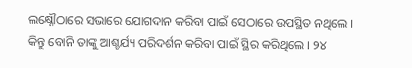ଲକ୍ଷ୍ନୌଠାରେ ସଭାରେ ଯୋଗଦାନ କରିବା ପାଇଁ ସେଠାରେ ଉପସ୍ଥିତ ନଥିଲେ । କିନ୍ତୁ ବୋନି ତାଙ୍କୁ ଆଶ୍ଚର୍ଯ୍ୟ ପରିଦର୍ଶନ କରିବା ପାଇଁ ସ୍ଥିର କରିଥିଲେ । ୨୪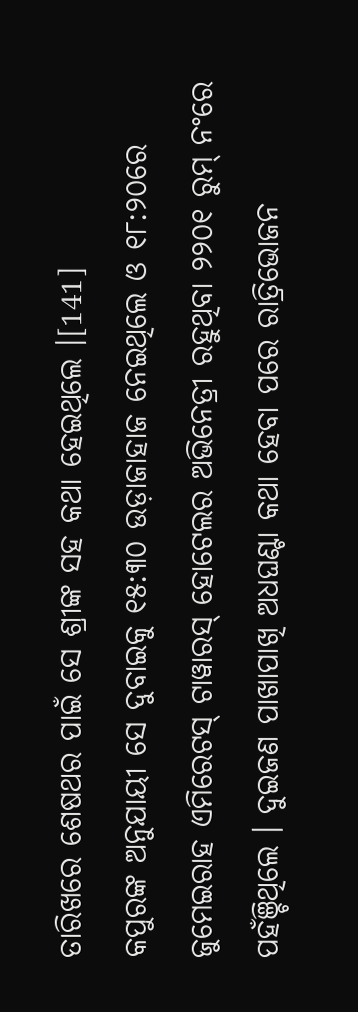ତାରିଖରେ ଶେଷଥର ପାଇଁ ସେ ଶ୍ରୀଙ୍କ ସହ କଥା ହେଇଥିଲେ ।[141]
କପୁରଙ୍କ ଅନୁଯାୟୀ ସେ ଦୁବାଇକୁ ୧୫:୩୦ ଉଡ଼ାଜାହାଜ ନେଇଥିଲେ ଓ ୧୮:୨୦ରେ ଜୁମେଇରାହ ଏମିରେଟସ୍ ଟାୱାରସ୍ ହୋଟେଲର ଅଭିନେତ୍ରୀ ରହୁଥିବା ୨୨୦୧ ରୁମ୍ ନଂରେ ପହଁଞ୍ଚିଥିଲେ । ଦୁଇଜଣ ପାଖାପାଖି ଅଧଘଣ୍ଟା କଥା ହେବା ପରେ ରାତ୍ରିଭୋଜନ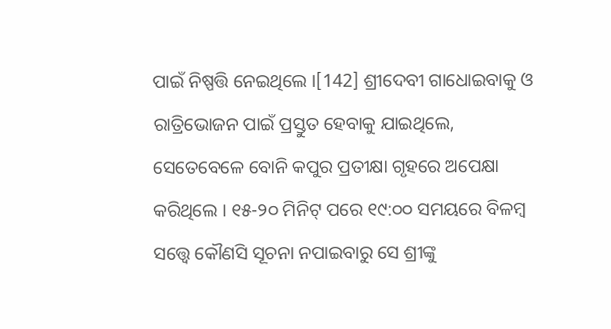ପାଇଁ ନିଷ୍ପତ୍ତି ନେଇଥିଲେ ।[142] ଶ୍ରୀଦେବୀ ଗାଧୋଇବାକୁ ଓ ରାତ୍ରିଭୋଜନ ପାଇଁ ପ୍ରସ୍ତୁତ ହେବାକୁ ଯାଇଥିଲେ, ସେତେବେଳେ ବୋନି କପୁର ପ୍ରତୀକ୍ଷା ଗୃହରେ ଅପେକ୍ଷା କରିଥିଲେ । ୧୫-୨୦ ମିନିଟ୍ ପରେ ୧୯:୦୦ ସମୟରେ ବିଳମ୍ବ ସତ୍ତ୍ୱେ କୌଣସି ସୂଚନା ନପାଇବାରୁ ସେ ଶ୍ରୀଙ୍କୁ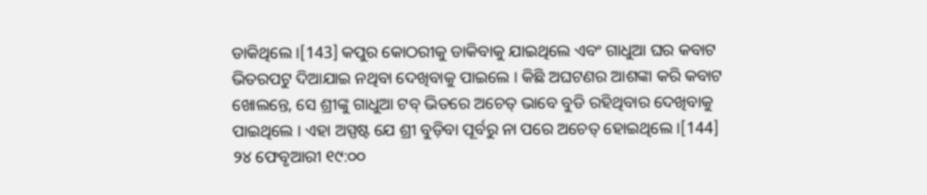ଡାକିଥିଲେ ।[143] କପୁର କୋଠରୀକୁ ଡାକିବାକୁ ଯାଇଥିଲେ ଏବଂ ଗାଧୁଆ ଘର କବାଟ ଭିତରପଟୁ ଦିଆଯାଇ ନଥିବା ଦେଖିବାକୁ ପାଇଲେ । କିଛି ଅଘଟଣର ଆଶଙ୍କା କରି କବାଟ ଖୋଲନ୍ତେ, ସେ ଶ୍ରୀଙ୍କୁ ଗାଧୁଆ ଟବ୍ ଭିତରେ ଅଚେତ୍ ଭାବେ ବୁଡି ରହିଥିବାର ଦେଖିବାକୁ ପାଇଥିଲେ । ଏହା ଅସ୍ପଷ୍ଟ ଯେ ଶ୍ରୀ ବୁଡ଼ିବା ପୂର୍ବରୁ ନା ପରେ ଅଚେତ୍ ହୋଇଥିଲେ ।[144]
୨୪ ଫେବୃଆରୀ ୧୯:୦୦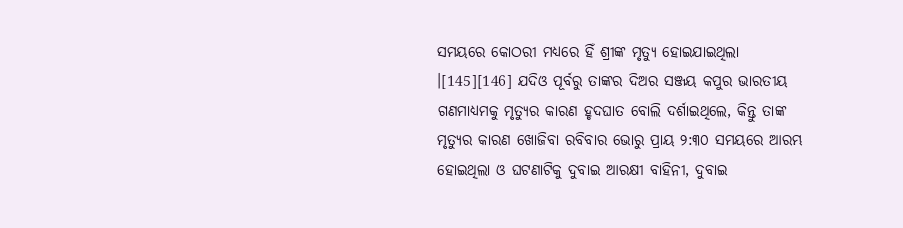ସମୟରେ କୋଠରୀ ମଧ୍ୟରେ ହିଁ ଶ୍ରୀଙ୍କ ମୃତ୍ୟୁ ହୋଇଯାଇଥିଲା ।[145][146] ଯଦିଓ ପୂର୍ବରୁ ତାଙ୍କର ଦିଅର ସଞ୍ଜୟ କପୁର ଭାରତୀୟ ଗଣମାଧ୍ୟମକୁ ମୃତ୍ୟୁର କାରଣ ହୃଦଘାତ ବୋଲି ଦର୍ଶାଇଥିଲେ, କିନ୍ତୁ ତାଙ୍କ ମୃତ୍ୟୁର କାରଣ ଖୋଜିବା ରବିବାର ଭୋରୁ ପ୍ରାୟ ୨:୩୦ ସମୟରେ ଆରମ୍ଭ ହୋଇଥିଲା ଓ ଘଟଣାଟିକୁ ଦୁବାଇ ଆରକ୍ଷୀ ବାହିନୀ, ଦୁବାଇ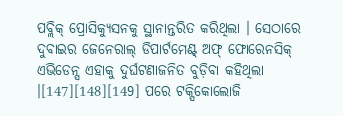ପବ୍ଲିକ୍ ପ୍ରୋସିକ୍ୟୁସନକୁ ସ୍ଥାନାନ୍ତରିତ କରିଥିଲା । ସେଠାରେ ଦୁବାଇର ଜେନେରାଲ୍ ଡିପାର୍ଟମେଣ୍ଟ୍ ଅଫ୍ ଫୋରେନସିକ୍ ଏଭିଡେନ୍ସ ଏହାକୁ ଦୁର୍ଘଟଣାଜନିତ ବୁଡ଼ିବା କହିଥିଲା ।[147][148][149] ପରେ ଟକ୍ସିକୋଲୋଜି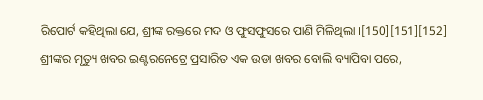ରିପୋର୍ଟ କହିଥିଲା ଯେ, ଶ୍ରୀଙ୍କ ରକ୍ତରେ ମଦ ଓ ଫୁସଫୁସରେ ପାଣି ମିଳିଥିଲା ।[150][151][152]
ଶ୍ରୀଙ୍କର ମୃତ୍ୟୁ ଖବର ଇଣ୍ଟରନେଟ୍ରେ ପ୍ରସାରିତ ଏକ ଉଡା ଖବର ବୋଲି ବ୍ୟାପିବା ପରେ,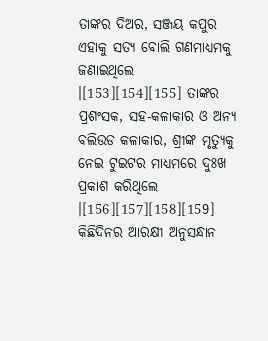ତାଙ୍କର ଦିଅର, ସଞ୍ଜୟ କପୁର ଏହାକୁ ସତ୍ୟ ବୋଲି ଗଣମାଧ୍ୟମକୁ ଜଣାଇଥିଲେ ।[153][154][155] ତାଙ୍କର ପ୍ରଶଂସକ, ସହ-କଳାକାର ଓ ଅନ୍ୟ ବଲିଉଡ କଳାକାର, ଶ୍ରୀଙ୍କ ମୃତ୍ୟୁକୁ ନେଇ ଟୁଇଟର ମାଧ୍ୟମରେ ଦୁଃଖ ପ୍ରକାଶ କରିଥିଲେ ।[156][157][158][159] କିଛିଦିନର ଆରକ୍ଷୀ ଅନୁସନ୍ଧାନ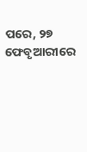ପରେ, ୨୭ ଫେବୃଆରୀରେ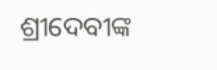ଶ୍ରୀଦେବୀଙ୍କ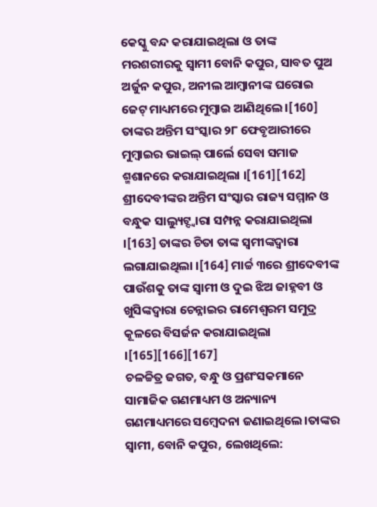କେସ୍କୁ ବନ୍ଦ କରାଯାଇଥିଲା ଓ ତାଙ୍କ ମରଶରୀରକୁ ସ୍ୱାମୀ ବୋନି କପୁର, ସାବତ ପୁଅ ଅର୍ଜୁନ କପୁର, ଅନୀଲ ଆମ୍ବାନୀଙ୍କ ଘରୋଇ ଜେଟ୍ ମାଧ୍ୟମରେ ମୁମ୍ବାଇ ଆଣିଥିଲେ ।[160] ତାଙ୍କର ଅନ୍ତିମ ସଂସ୍କାର ୨୮ ଫେବୃଆରୀରେ ମୁମ୍ବାଇର ଭାଇଲ୍ ପାର୍ଲେ ସେବା ସମାଜ ଶ୍ମଶାନରେ କରାଯାଇଥିଲା ।[161][162] ଶ୍ରୀଦେବୀଙ୍କର ଅନ୍ତିମ ସଂସ୍କାର ରାଜ୍ୟ ସମ୍ମାନ ଓ ବନ୍ଧୁକ ସାଲ୍ୟୁଟ୍ଦ୍ୱାରା ସମ୍ପନ୍ନ କରାଯାଇଥିଲା ।[163] ତାଙ୍କର ଚିତା ତାଙ୍କ ସ୍ୱମୀଙ୍କଦ୍ୱାରା ଲଗାଯାଇଥିଲା ।[164] ମାର୍ଚ୍ଚ ୩ରେ ଶ୍ରୀଦେବୀଙ୍କ ପାଉଁଶକୁ ତାଙ୍କ ସ୍ୱାମୀ ଓ ଦୁଇ ଝିଅ ଜାହ୍ନବୀ ଓ ଖୁସିଙ୍କଦ୍ୱାରା ଚେନ୍ନାଇର ରାମେଶ୍ୱରମ ସମୁଦ୍ର କୂଳରେ ବିସର୍ଜନ କରାଯାଇଥିଲା ।[165][166][167]
ଚଳଚ୍ଚିତ୍ର ଜଗତ, ବନ୍ଧୁ ଓ ପ୍ରଶଂସକମାନେ ସାମାଜିକ ଗଣମାଧ୍ୟମ ଓ ଅନ୍ୟାନ୍ୟ ଗଣମାଧ୍ୟମରେ ସମ୍ବେଦନା ଜଣାଇଥିଲେ ।ତାଙ୍କର ସ୍ୱାମୀ, ବୋନି କପୁର, ଲେଖଥିଲେ: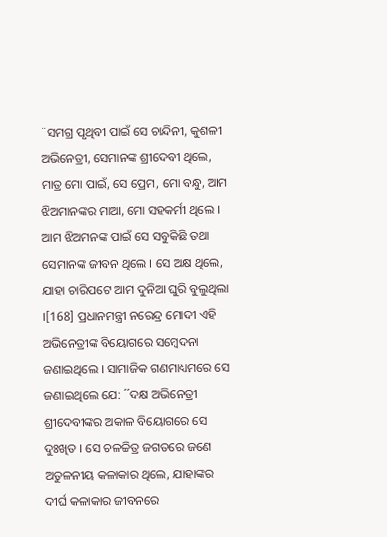¨ସମଗ୍ର ପୃଥିବୀ ପାଇଁ ସେ ଚାନ୍ଦିନୀ, କୁଶଳୀ ଅଭିନେତ୍ରୀ, ସେମାନଙ୍କ ଶ୍ରୀଦେବୀ ଥିଲେ, ମାତ୍ର ମୋ ପାଇଁ, ସେ ପ୍ରେମ, ମୋ ବନ୍ଧୁ, ଆମ ଝିଅମାନଙ୍କର ମାଆ, ମୋ ସହକର୍ମୀ ଥିଲେ । ଆମ ଝିଅମନଙ୍କ ପାଇଁ ସେ ସବୁକିଛି ତଥା ସେମାନଙ୍କ ଜୀବନ ଥିଲେ । ସେ ଅକ୍ଷ ଥିଲେ, ଯାହା ଚାରିପଟେ ଆମ ଦୁନିଆ ଘୁରି ବୁଲୁଥିଲା ।[168] ପ୍ରଧାନମନ୍ତ୍ରୀ ନରେନ୍ଦ୍ର ମୋଦୀ ଏହି ଅଭିନେତ୍ରୀଙ୍କ ବିୟୋଗରେ ସମ୍ବେଦନା ଜଣାଇଥିଲେ । ସାମାଜିକ ଗଣମାଧ୍ୟମରେ ସେ ଜଣାଇଥିଲେ ଯେ: ´´ଦକ୍ଷ ଅଭିନେତ୍ରୀ ଶ୍ରୀଦେବୀଙ୍କର ଅକାଳ ବିୟୋଗରେ ସେ ଦୁଃଖିତ । ସେ ଚଳଚ୍ଚିତ୍ର ଜଗତରେ ଜଣେ ଅତୁଳନୀୟ କଳାକାର ଥିଲେ, ଯାହାଙ୍କର ଦୀର୍ଘ କଳାକାର ଜୀବନରେ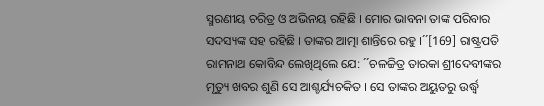ସ୍ମରଣୀୟ ଚରିତ୍ର ଓ ଅଭିନୟ ରହିଛି । ମୋର ଭାବନା ତାଙ୍କ ପରିବାର ସଦସ୍ୟଙ୍କ ସହ ରହିଛି । ତାଙ୍କର ଆତ୍ମା ଶାନ୍ତିରେ ରହୁ ।´´[169] ରାଷ୍ଟ୍ରପତି ରାମନାଥ କୋବିନ୍ଦ ଲେଖିଥିଲେ ଯେ: ´´ଚଳଚ୍ଚିତ୍ର ତାରକା ଶ୍ରୀଦେବୀଙ୍କର ମୃତ୍ୟୁ ଖବର ଶୁଣି ସେ ଆଶ୍ଚର୍ଯ୍ୟଚକିତ । ସେ ତାଙ୍କର ଅୟୁତରୁ ଉର୍ଦ୍ଧ୍ୱ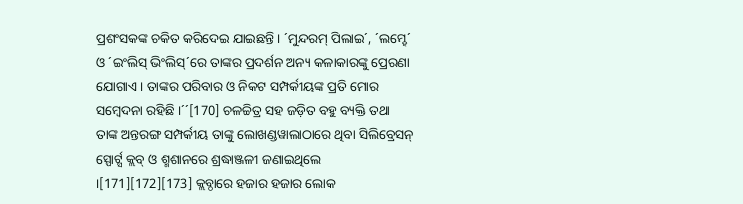ପ୍ରଶଂସକଙ୍କ ଚକିତ କରିଦେଇ ଯାଇଛନ୍ତି । ´ମୁନ୍ଦରମ୍ ପିଲାଇ´, ´ଲମ୍ହେ´ ଓ ´ଇଂଲିସ୍ ଭିଂଲିସ୍´ରେ ତାଙ୍କର ପ୍ରଦର୍ଶନ ଅନ୍ୟ କଳାକାରଙ୍କୁ ପ୍ରେରଣା ଯୋଗାଏ । ତାଙ୍କର ପରିବାର ଓ ନିକଟ ସମ୍ପର୍କୀୟଙ୍କ ପ୍ରତି ମୋର ସମ୍ବେଦନା ରହିଛି ।´´[170] ଚଳଚ୍ଚିତ୍ର ସହ ଜଡ଼ିତ ବହୁ ବ୍ୟକ୍ତି ତଥା ତାଙ୍କ ଅନ୍ତରଙ୍ଗ ସମ୍ପର୍କୀୟ ତାଙ୍କୁ ଲୋଖଣ୍ଡୱାଲାଠାରେ ଥିବା ସିଲିବ୍ରେସନ୍ ସ୍ପୋର୍ଟ୍ସ କ୍ଲବ୍ ଓ ଶ୍ମଶାନରେ ଶ୍ରଦ୍ଧାଞ୍ଜଳୀ ଜଣାଇଥିଲେ ।[171][172][173] କ୍ଲବ୍ଠାରେ ହଜାର ହଜାର ଲୋକ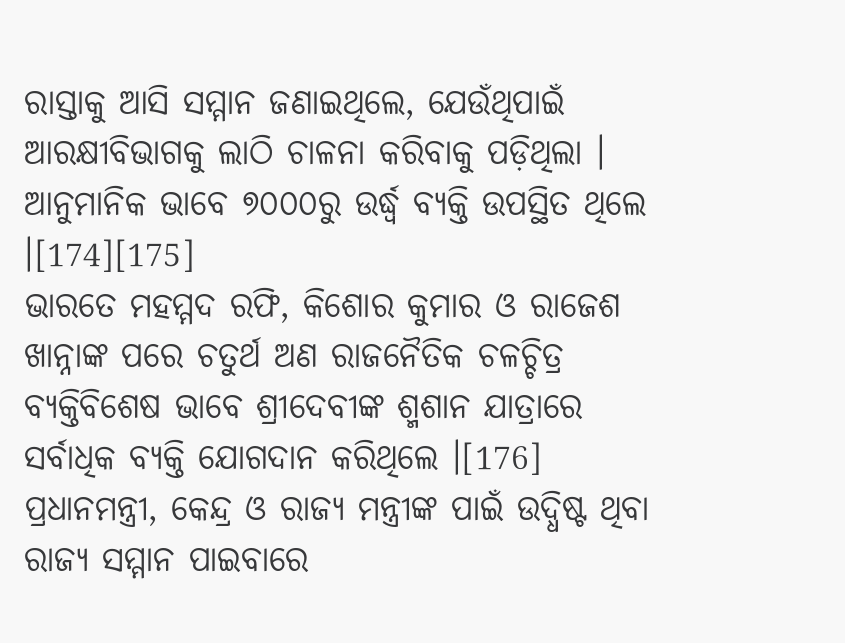ରାସ୍ତାକୁ ଆସି ସମ୍ମାନ ଜଣାଇଥିଲେ, ଯେଉଁଥିପାଇଁ ଆରକ୍ଷୀବିଭାଗକୁ ଲାଠି ଚାଳନା କରିବାକୁ ପଡ଼ିଥିଲା । ଆନୁମାନିକ ଭାବେ ୭୦୦୦ରୁ ଉର୍ଦ୍ଧ୍ୱ ବ୍ଯକ୍ତି ଉପସ୍ଥିତ ଥିଲେ ।[174][175]
ଭାରତେ ମହମ୍ମଦ ରଫି, କିଶୋର କୁମାର ଓ ରାଜେଶ ଖାନ୍ନାଙ୍କ ପରେ ଚତୁର୍ଥ ଅଣ ରାଜନୈତିକ ଚଳଚ୍ଚିତ୍ର ବ୍ୟକ୍ତିବିଶେଷ ଭାବେ ଶ୍ରୀଦେବୀଙ୍କ ଶ୍ମଶାନ ଯାତ୍ରାରେ ସର୍ବାଧିକ ବ୍ୟକ୍ତି ଯୋଗଦାନ କରିଥିଲେ ।[176]
ପ୍ରଧାନମନ୍ତ୍ରୀ, କେନ୍ଦ୍ର ଓ ରାଜ୍ୟ ମନ୍ତ୍ରୀଙ୍କ ପାଇଁ ଉଦ୍ଧିଷ୍ଟ ଥିବା ରାଜ୍ୟ ସମ୍ମାନ ପାଇବାରେ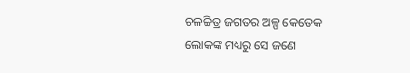ଚଳଚ୍ଚିତ୍ର ଜଗତର ଅଳ୍ପ କେତେକ ଲୋକଙ୍କ ମଧ୍ୟରୁ ସେ ଜଣେ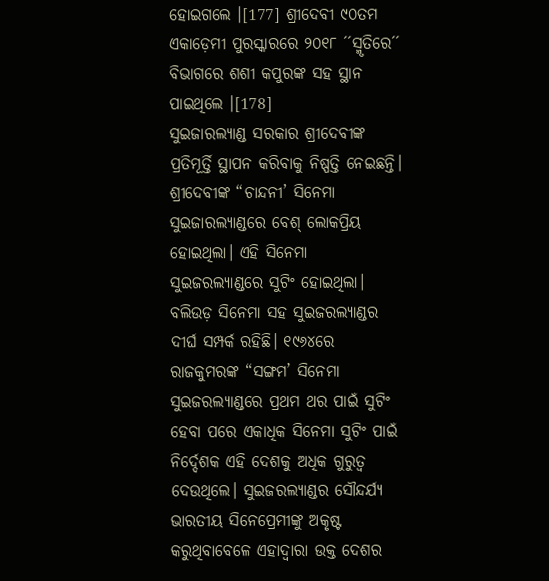ହୋଇଗଲେ ।[177] ଶ୍ରୀଦେବୀ ୯୦ତମ ଏକାଡ଼େମୀ ପୁରସ୍କାରରେ ୨୦୧୮ ´´ସ୍ମୃତିରେ´´ ବିଭାଗରେ ଶଶୀ କପୁରଙ୍କ ସହ ସ୍ଥାନ ପାଇଥିଲେ ।[178]
ସୁଇଜାରଲ୍ୟାଣ୍ଡ ସରକାର ଶ୍ରୀଦେବୀଙ୍କ ପ୍ରତିମୂର୍ତ୍ତି ସ୍ଥାପନ କରିବାକୁ ନିଷ୍ପତ୍ତି ନେଇଛନ୍ତି। ଶ୍ରୀଦେବୀଙ୍କ “ଚାନ୍ଦନୀ’ ସିନେମା ସୁଇଜାରଲ୍ୟାଣ୍ଡରେ ବେଶ୍ ଲୋକପ୍ରିୟ ହୋଇଥିଲା। ଏହି ସିନେମା ସୁଇଜରଲ୍ୟାଣ୍ଡରେ ସୁଟିଂ ହୋଇଥିଲା। ବଲିଉଡ଼ ସିନେମା ସହ ସୁଇଜରଲ୍ୟାଣ୍ଡର ଦୀର୍ଘ ସମ୍ପର୍କ ରହିଛି। ୧୯୬୪ରେ ରାଜକୁମରଙ୍କ “ସଙ୍ଗମ’ ସିନେମା ସୁଇଜରଲ୍ୟାଣ୍ଡରେ ପ୍ରଥମ ଥର ପାଇଁ ସୁଟିଂ ହେବା ପରେ ଏକାଧିକ ସିନେମା ସୁଟିଂ ପାଇଁ ନିର୍ଦ୍ଦେଶକ ଏହି ଦେଶକୁ ଅଧିକ ଗୁରୁତ୍ୱ ଦେଉଥିଲେ। ସୁଇଜରଲ୍ୟାଣ୍ଡର ସୌନ୍ଦର୍ଯ୍ୟ ଭାରତୀୟ ସିନେପ୍ରେମୀଙ୍କୁ ଅକୃଷ୍ଟ କରୁଥିବାବେଳେ ଏହାଦ୍ୱାରା ଉକ୍ତ ଦେଶର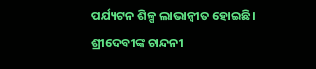ପର୍ଯ୍ୟଟନ ଶିଳ୍ପ ଲାଭାନ୍ୱୀତ ହୋଇଛି।
ଶ୍ରୀଦେବୀଙ୍କ ଚାନ୍ଦନୀ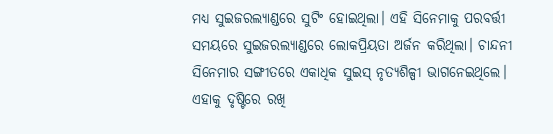ମଧ୍ୟ ସୁଇଜରଲ୍ୟାଣ୍ଡରେ ସୁଟିଂ ହୋଇଥିଲା। ଏହି ସିନେମାକୁ ପରବର୍ତ୍ତୀ ସମୟରେ ସୁଇଜରଲ୍ୟାଣ୍ଡରେ ଲୋକପ୍ରିୟତା ଅର୍ଜନ କରିଥିଲା। ଚାନ୍ଦନୀ ସିନେମାର ସଙ୍ଗୀତରେ ଏକାଧିକ ସୁଇସ୍ ନୃତ୍ୟଶିଳ୍ପୀ ଭାଗନେଇଥିଲେ। ଏହାକୁ ଦୃଷ୍ଟିରେ ରଖି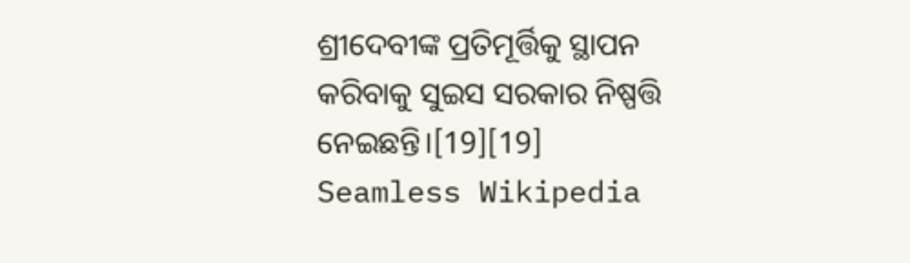ଶ୍ରୀଦେବୀଙ୍କ ପ୍ରତିମୂର୍ତ୍ତିକୁ ସ୍ଥାପନ କରିବାକୁ ସୁଇସ ସରକାର ନିଷ୍ପତ୍ତି ନେଇଛନ୍ତି।[19][19]
Seamless Wikipedia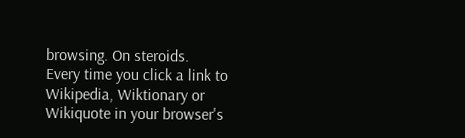browsing. On steroids.
Every time you click a link to Wikipedia, Wiktionary or Wikiquote in your browser's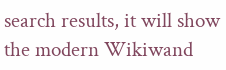search results, it will show the modern Wikiwand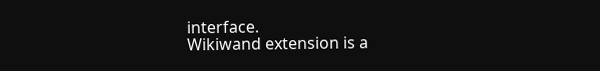interface.
Wikiwand extension is a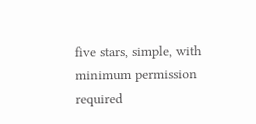five stars, simple, with minimum permission required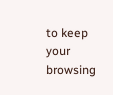to keep your browsing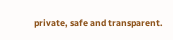private, safe and transparent.